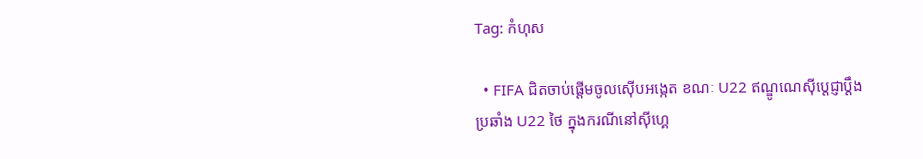Tag: កំហុស

  • FIFA ជិតចាប់ផ្ដើមចូលស៊ើបអង្កេត ខណៈ U22 ឥណ្ឌូណេស៊ីប្ដេជ្ញាប្ដឹងប្រឆាំង U22 ថៃ ក្នុងករណីនៅស៊ីហ្គេ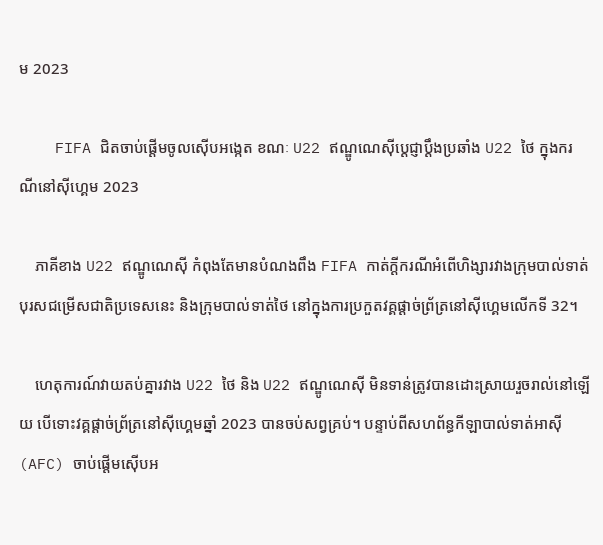ម 2023

    FIFA ជិតចាប់ផ្ដើមចូលស៊ើបអង្កេត ខណៈ U22 ឥណ្ឌូណេស៊ីប្ដេជ្ញាប្ដឹងប្រឆាំង U22 ថៃ ក្នុងករណីនៅស៊ីហ្គេម 2023

    ភាគីខាង U22 ឥណ្ឌូណេស៊ី កំពុងតែមានបំណងពឹង FIFA កាត់ក្ដីករណីអំពើហិង្សារវាងក្រុមបាល់ទាត់បុរសជម្រើសជាតិប្រទេសនេះ និងក្រុមបាល់ទាត់ថៃ នៅក្នុងការប្រកួតវគ្គផ្ដាច់ព្រ័ត្រនៅស៊ីហ្គេមលើកទី 32។

    ហេតុការណ៍វាយតប់គ្នារវាង U22 ថៃ និង U22 ឥណ្ឌូណេស៊ី មិនទាន់ត្រូវបានដោះស្រាយរួចរាល់នៅឡើយ បើទោះវគ្គផ្ដាច់ព្រ័ត្រនៅស៊ីហ្គេមឆ្នាំ 2023 បានចប់សព្វគ្រប់។ បន្ទាប់ពីសហព័ន្ធកីឡាបាល់ទាត់អាស៊ី (AFC) ចាប់ផ្ដើមស៊ើបអ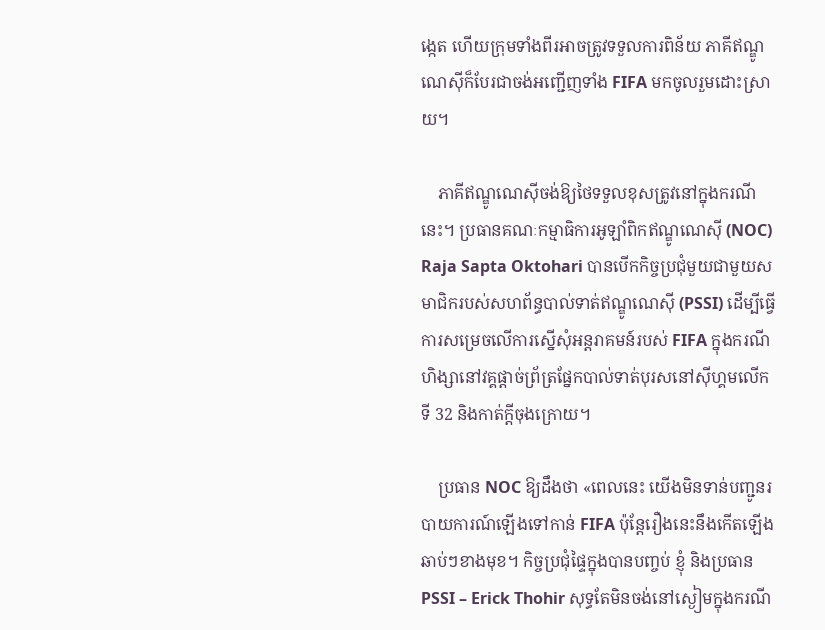ង្កេត ហើយក្រុមទាំងពីរអាចត្រូវទទួលការពិន័យ ភាគីឥណ្ឌូណេស៊ីក៏បែរជាចង់អញ្ជើញទាំង FIFA មកចូលរួមដោះស្រាយ។

    ភាគីឥណ្ឌូណេស៊ីចង់ឱ្យថៃទទួលខុសត្រូវនៅក្នុងករណីនេះ។ ប្រធានគណៈកម្មាធិការអូឡាំពិកឥណ្ឌូណេស៊ី (NOC) Raja Sapta Oktohari បានបើកកិច្ចប្រជុំមួយជាមួយសមាជិករបស់សហព័ន្ធបាល់ទាត់ឥណ្ឌូណេស៊ី (PSSI) ដើម្បីធ្វើការសម្រេចលើការស្នើសុំអន្តរាគមន៍របស់ FIFA ក្នុងករណីហិង្សានៅវគ្គផ្ដាច់ព្រ័ត្រផ្នែកបាល់ទាត់បុរសនៅស៊ីហ្គមលើកទី 32 និងកាត់ក្ដីចុងក្រោយ។

    ប្រធាន NOC ឱ្យដឹងថា «ពេលនេះ យើងមិនទាន់បញ្ជូនរបាយការណ៍ឡើងទៅកាន់ FIFA ប៉ុន្តែរឿងនេះនឹងកើតឡើងឆាប់ៗខាងមុខ។ កិច្ចប្រជុំផ្ទៃក្នុងបានបញ្ចប់ ខ្ញុំ និងប្រធាន PSSI – Erick Thohir សុទ្ធតែមិនចង់នៅស្ងៀមក្នុងករណី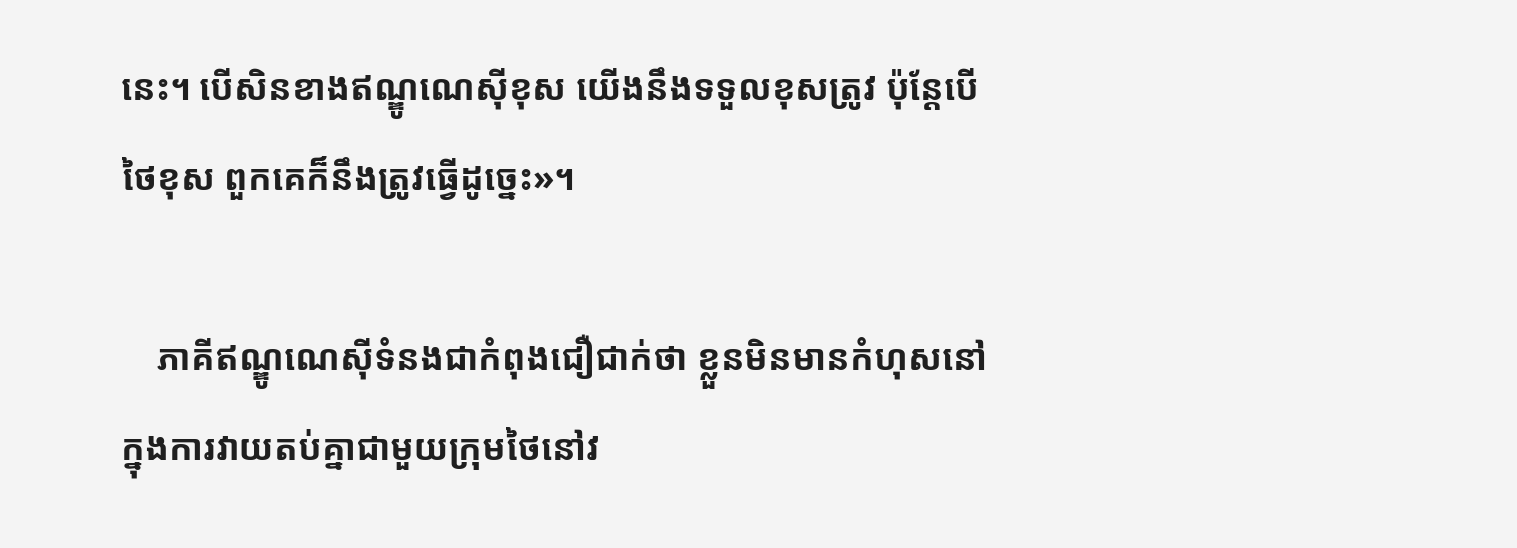នេះ។ បើសិនខាងឥណ្ឌូណេស៊ីខុស យើងនឹងទទួលខុសត្រូវ ប៉ុន្តែបើថៃខុស ពួកគេក៏នឹងត្រូវធ្វើដូច្នេះ»។

    ភាគីឥណ្ឌូណេស៊ីទំនងជាកំពុងជឿជាក់ថា ខ្លួនមិនមានកំហុសនៅក្នុងការវាយតប់គ្នាជាមួយក្រុមថៃនៅវ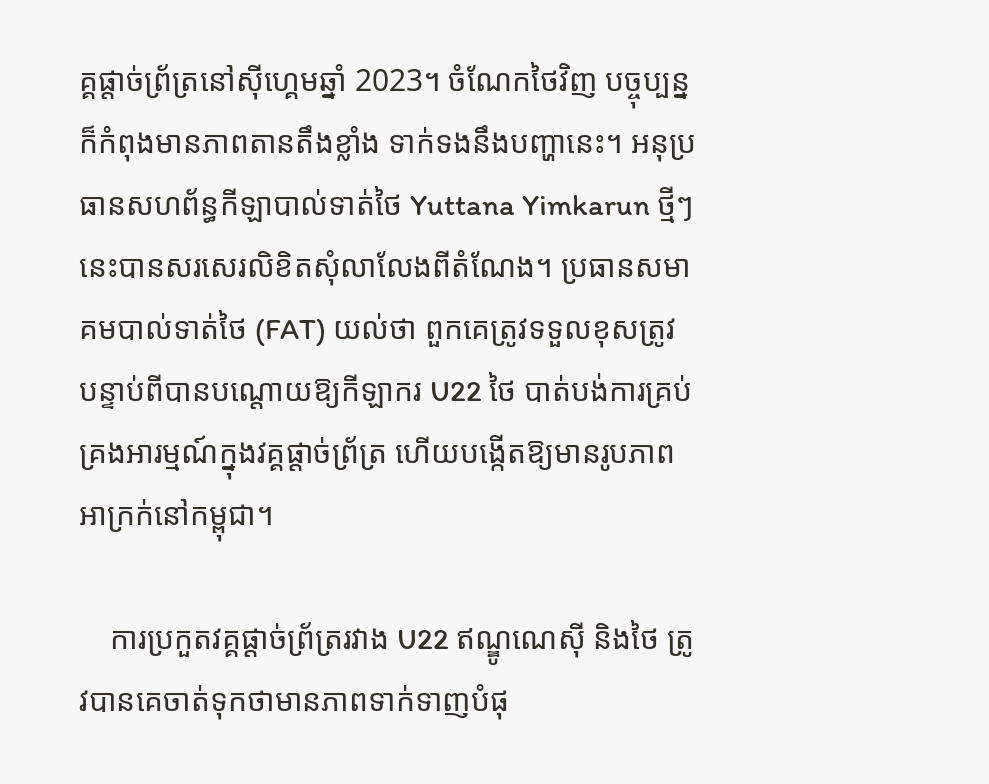គ្គផ្ដាច់ព្រ័ត្រនៅស៊ីហ្គេមឆ្នាំ 2023។ ចំណែកថៃវិញ បច្ចុប្បន្នក៏កំពុងមានភាពតានតឹងខ្លាំង ទាក់ទងនឹងបញ្ហានេះ។ អនុប្រធានសហព័ន្ធកីឡាបាល់ទាត់ថៃ Yuttana Yimkarun ថ្មីៗនេះបានសរសេរលិខិតសុំលាលែងពីតំណែង។ ប្រធានសមាគមបាល់ទាត់ថៃ (FAT) យល់ថា ពួកគេត្រូវទទួលខុសត្រូវ បន្ទាប់ពីបានបណ្ដោយឱ្យកីឡាករ U22 ថៃ បាត់បង់ការគ្រប់គ្រងអារម្មណ៍ក្នុងវគ្គផ្ដាច់ព្រ័ត្រ ហើយបង្កើតឱ្យមានរូបភាពអាក្រក់នៅកម្ពុជា។

    ការប្រកួតវគ្គផ្ដាច់ព្រ័ត្ររវាង U22 ឥណ្ឌូណេស៊ី និងថៃ ត្រូវបានគេចាត់ទុកថាមានភាពទាក់ទាញបំផុ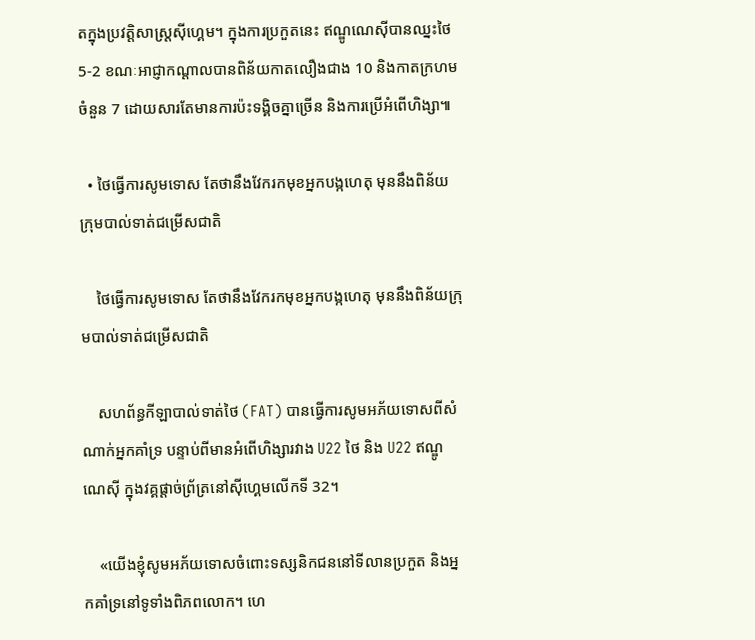តក្នុងប្រវត្តិសាស្ត្រស៊ីហ្គេម។ ក្នុងការប្រកួតនេះ ឥណ្ឌូណេស៊ីបានឈ្នះថៃ 5-2 ខណៈអាជ្ញាកណ្ដាលបានពិន័យកាតលឿងជាង 10 និងកាតក្រហមចំនួន 7 ដោយសារតែមានការប៉ះទង្គិចគ្នាច្រើន និងការប្រើអំពើហិង្សា៕

  • ថៃធ្វើការសូមទោស តែថានឹងវែករកមុខអ្នកបង្កហេតុ មុននឹងពិន័យក្រុមបាល់ទាត់ជម្រើសជាតិ

    ថៃធ្វើការសូមទោស តែថានឹងវែករកមុខអ្នកបង្កហេតុ មុននឹងពិន័យក្រុមបាល់ទាត់ជម្រើសជាតិ

    សហព័ន្ធកីឡាបាល់ទាត់ថៃ (FAT) បានធ្វើការសូមអភ័យទោសពីសំណាក់អ្នកគាំទ្រ បន្ទាប់ពីមានអំពើហិង្សារវាង U22 ថៃ និង U22 ឥណ្ឌូណេស៊ី ក្នុងវគ្គផ្ដាច់ព្រ័ត្រនៅស៊ីហ្គេមលើកទី 32។

    «យើងខ្ញុំសូមអភ័យទោសចំពោះទស្សនិកជននៅទីលានប្រកួត និងអ្នកគាំទ្រនៅទូទាំងពិភពលោក។ ហេ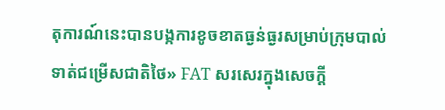តុការណ៍នេះបានបង្កការខូចខាតធ្ងន់ធ្ងរសម្រាប់ក្រុមបាល់ទាត់ជម្រើសជាតិថៃ» FAT សរសេរក្នុងសេចក្ដី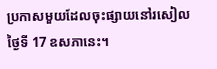ប្រកាសមួយដែលចុះផ្សាយនៅរសៀលថ្ងៃទី 17 ឧសភានេះ។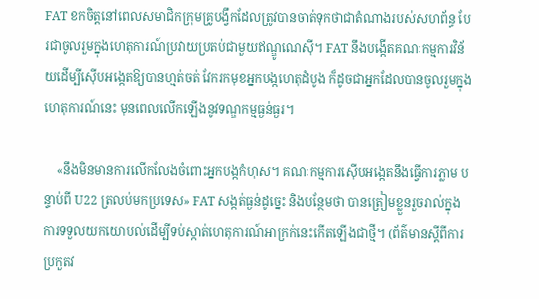FAT ខកចិត្តនៅពេលសមាជិកក្រុមគ្រូបង្វឹកដែលត្រូវបានចាត់ទុកថាជាតំណាងរបស់សហព័ន្ធ បែរជាចូលរួមក្នុងហេតុការណ៍ប្រវាយប្រតប់ជាមួយឥណ្ឌូណេស៊ី។ FAT នឹងបង្កើតគណៈកម្មការវិន័យដើម្បីស៊ើបអង្កេតឱ្យបានហ្មត់ចត់ វែករកមុខអ្នកបង្កហេតុដំបូង ក៏ដូចជាអ្នកដែលបានចូលរួមក្នុងហេតុការណ៍នេះ មុនពេលលើកឡើងនូវទណ្ឌកម្មធ្ងន់ធ្ងរ។

    «នឹងមិនមានការលើកលែងចំពោះអ្នកបង្កកំហុស។ គណៈកម្មការស៊ើបអង្កេតនឹងធ្វើការភ្លាម បន្ទាប់ពី U22 ត្រលប់មកប្រទេស» FAT សង្កត់ធ្ងន់ដូច្នេះ និងបន្ថែមថា បានត្រៀមខ្លួនរួចរាល់ក្នុងការទទួលយកយោបល់ដើម្បីទប់ស្កាត់ហេតុការណ៍អាក្រក់នេះកើតឡើងជាថ្មី។ (ព័ត៌មានស្ដីពីការប្រកួតវ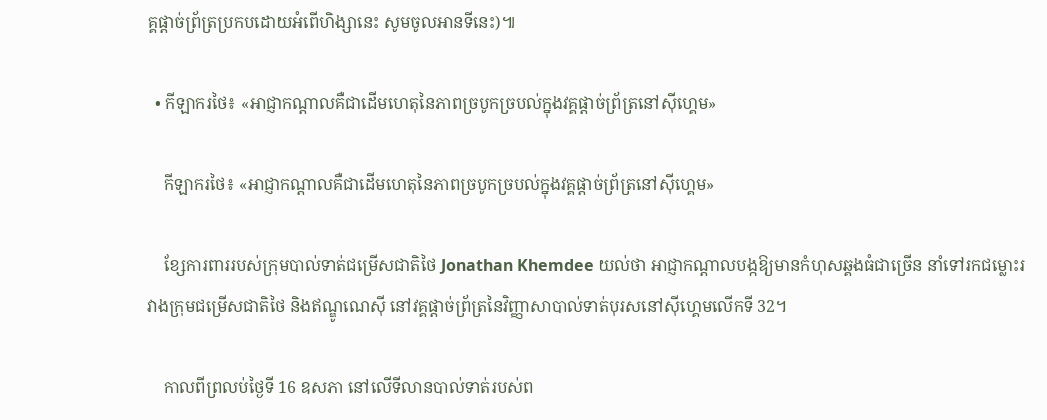គ្គផ្ដាច់ព្រ័ត្រប្រកបដោយអំពើហិង្សានេះ សូមចូលអានទីនេះ)៕

  • កីឡាករថៃ៖ «អាជ្ញាកណ្ដាលគឺជាដើមហេតុនៃភាពច្របូកច្របល់ក្នុងវគ្គផ្ដាច់ព្រ័ត្រនៅស៊ីហ្គេម»

    កីឡាករថៃ៖ «អាជ្ញាកណ្ដាលគឺជាដើមហេតុនៃភាពច្របូកច្របល់ក្នុងវគ្គផ្ដាច់ព្រ័ត្រនៅស៊ីហ្គេម»

    ខ្សែការពាររបស់ក្រុមបាល់ទាត់ជម្រើសជាតិថៃ Jonathan Khemdee យល់ថា អាជ្ញាកណ្ដាលបង្កឱ្យមានកំហុសឆ្គងធំជាច្រើន នាំទៅរកជម្លោះរវាងក្រុមជម្រើសជាតិថៃ និងឥណ្ឌូណេស៊ី នៅវគ្គផ្ដាច់ព្រ័ត្រនៃវិញ្ញាសាបាល់ទាត់បុរសនៅស៊ីហ្គេមលើកទី 32។

    កាលពីព្រលប់ថ្ងៃទី 16 ឧសភា នៅលើទីលានបាល់ទាត់របស់ព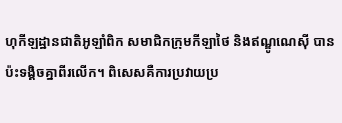ហុកីឡដ្ឋានជាតិអូឡាំពិក សមាជិកក្រុមកីឡាថៃ និងឥណ្ឌូណេស៊ី បានប៉ះទង្គិចគ្នាពីរលើក។ ពិសេសគឺការប្រវាយប្រ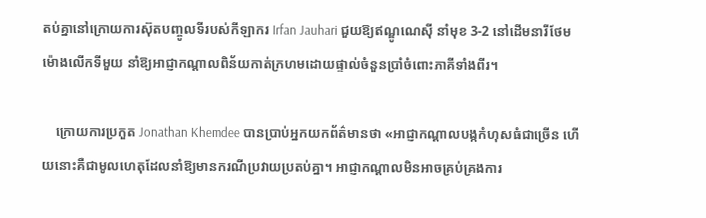តប់គ្នានៅក្រោយការស៊ុតបញ្ចូលទីរបស់កីឡាករ Irfan Jauhari ជួយឱ្យឥណ្ឌូណេស៊ី នាំមុខ 3-2 នៅដើមនារីថែមម៉ោងលើកទីមួយ នាំឱ្យអាជ្ញាកណ្ដាលពិន័យកាត់ក្រហមដោយផ្ទាល់ចំនួនប្រាំចំពោះភាគីទាំងពីរ។

    ក្រោយការប្រកួត Jonathan Khemdee បានប្រាប់អ្នកយកព័ត៌មានថា «អាជ្ញាកណ្ដាលបង្កកំហុសធំជាច្រើន ហើយនោះគឺជាមូលហេតុដែលនាំឱ្យមានករណីប្រវាយប្រតប់គ្នា។ អាជ្ញាកណ្ដាលមិនអាចគ្រប់គ្រងការ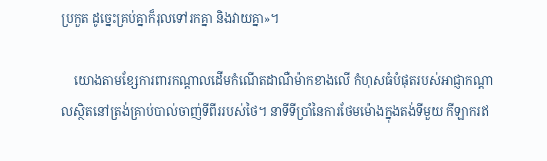ប្រកួត ដូច្នេះគ្រប់គ្នាក៏រុលទៅរកគ្នា និងវាយគ្នា»។

    យោងតាមខ្សែការពារកណ្ដាលដើមកំណើតដាណឺម៉ាកខាងលើ កំហុសធំបំផុតរបស់អាជ្ញាកណ្ដាលស្ថិតនៅត្រង់គ្រាប់បាល់ចាញ់ទីពីររបស់ថៃ។ នាទីទីប្រាំនៃការថែមម៉ោងក្នុងតង់ទីមួយ កីឡាករឥ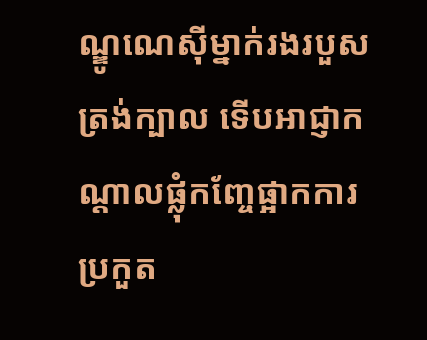ណ្ឌូណេស៊ីម្នាក់រងរបួសត្រង់ក្បាល ទើបអាជ្ញាកណ្ដាលផ្លុំកញ្ចែផ្អាកការប្រកួត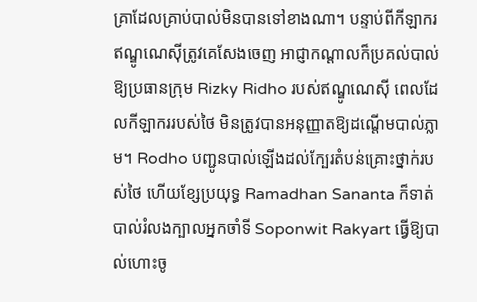គ្រាដែលគ្រាប់បាល់មិនបានទៅខាងណា។ បន្ទាប់ពីកីឡាករឥណ្ឌូណេស៊ីត្រូវគេសែងចេញ អាជ្ញាកណ្ដាលក៏ប្រគល់បាល់ឱ្យប្រធានក្រុម Rizky Ridho របស់ឥណ្ឌូណេស៊ី ពេលដែលកីឡាកររបស់ថៃ មិនត្រូវបានអនុញ្ញាតឱ្យដណ្ដើមបាល់ភ្លាម។ Rodho បញ្ជូនបាល់ឡើងដល់ក្បែរតំបន់គ្រោះថ្នាក់របស់ថៃ ហើយខ្សែប្រយុទ្ធ Ramadhan Sananta ក៏ទាត់បាល់រំលងក្បាលអ្នកចាំទី Soponwit Rakyart ធ្វើឱ្យបាល់ហោះចូ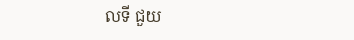លទី ជួយ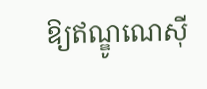ឱ្យឥណ្ឌូណេស៊ី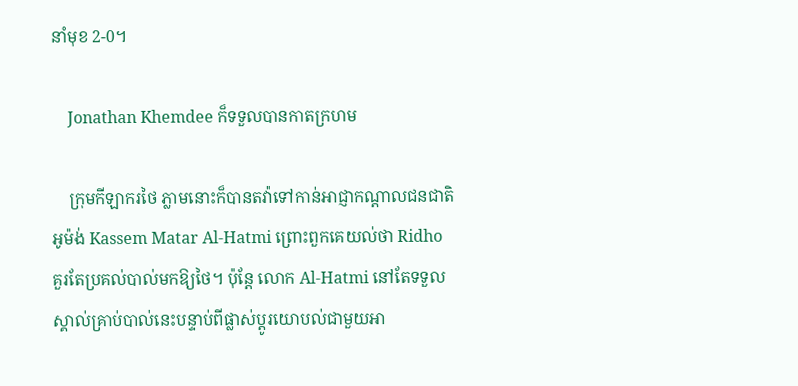នាំមុខ 2-0។

    Jonathan Khemdee ក៏ទទួលបានកាតក្រហម

    ក្រុមកីឡាករថៃ ភ្លាមនោះក៏បានតវ៉ាទៅកាន់អាជ្ញាកណ្ដាលជនជាតិអូម៉ង់ Kassem Matar Al-Hatmi ព្រោះពួកគេយល់ថា Ridho គួរតែប្រគល់បាល់មកឱ្យថៃ។ ប៉ុន្តែ លោក Al-Hatmi នៅតែទទួលស្គាល់គ្រាប់បាល់នេះបន្ទាប់ពីផ្លាស់ប្ដូរយោបល់ជាមួយអា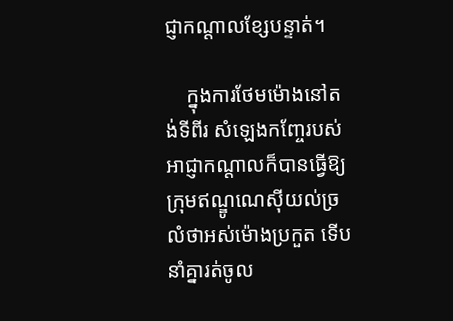ជ្ញាកណ្ដាលខ្សែបន្ទាត់។

    ក្នុងការថែមម៉ោងនៅតង់ទីពីរ សំឡេងកញ្ចែរបស់អាជ្ញាកណ្ដាលក៏បានធ្វើឱ្យក្រុមឥណ្ឌូណេស៊ីយល់ច្រលំថាអស់ម៉ោងប្រកួត ទើបនាំគ្នារត់ចូល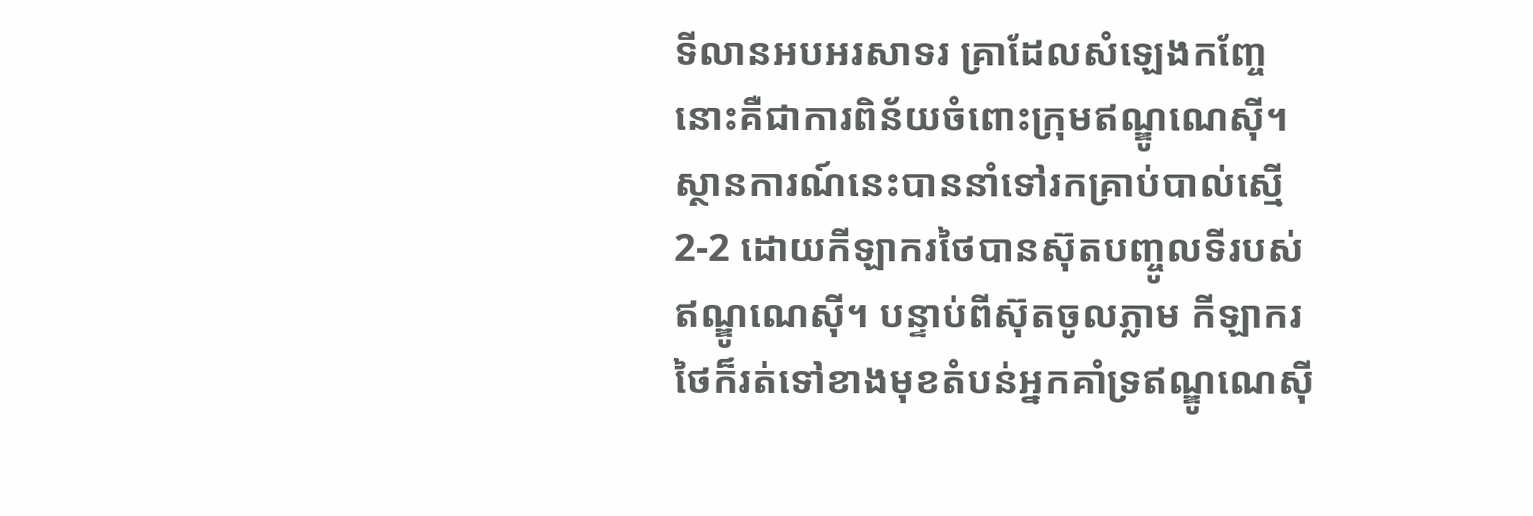ទីលានអបអរសាទរ គ្រាដែលសំឡេងកញ្ចែនោះគឺជាការពិន័យចំពោះក្រុមឥណ្ឌូណេស៊ី។ ស្ថានការណ៍នេះបាននាំទៅរកគ្រាប់បាល់ស្មើ 2-2 ដោយកីឡាករថៃបានស៊ុតបញ្ចូលទីរបស់ឥណ្ឌូណេស៊ី។ បន្ទាប់ពីស៊ុតចូលភ្លាម កីឡាករថៃក៏រត់ទៅខាងមុខតំបន់អ្នកគាំទ្រឥណ្ឌូណេស៊ី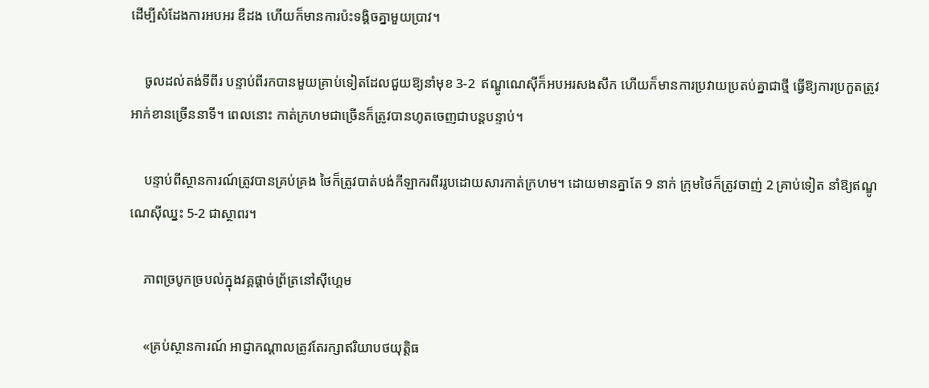ដើម្បីសំដែងការអបអរ ឌឺដង ហើយក៏មានការប៉ះទង្គិចគ្នាមួយប្រាវ។

    ចូលដល់តង់ទីពីរ បន្ទាប់ពីរកបានមួយគ្រាប់ទៀតដែលជួយឱ្យនាំមុខ 3-2  ឥណ្ឌូណេស៊ីក៏អបអរសងសឹក ហើយក៏មានការប្រវាយប្រតប់គ្នាជាថ្មី ធ្វើឱ្យការប្រកួតត្រូវអាក់ខានច្រើននាទី។ ពេលនោះ កាត់ក្រហមជាច្រើនក៏ត្រូវបានហូតចេញជាបន្តបន្ទាប់។

    បន្ទាប់ពីស្ថានការណ៍ត្រូវបានគ្រប់គ្រង ថៃក៏ត្រូវបាត់បង់កីឡាករពីររូបដោយសារកាត់ក្រហម។ ដោយមានគ្នាតែ 9 នាក់ ក្រុមថៃក៏ត្រូវចាញ់ 2 គ្រាប់ទៀត នាំឱ្យឥណ្ឌូណេស៊ីឈ្នះ 5-2 ជាស្ថាពរ។

    ភាពច្របូកច្របល់ក្នុងវគ្គផ្ដាច់ព្រ័ត្រនៅស៊ីហ្គេម

    «គ្រប់ស្ថានការណ៍ អាជ្ញាកណ្ដាលត្រូវតែរក្សាឥរិយាបថយុត្តិធ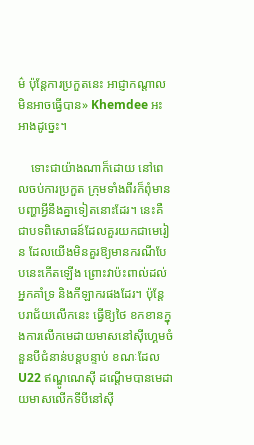ម៌ ប៉ុន្តែការប្រកួតនេះ អាជ្ញាកណ្ដាលមិនអាចធ្វើបាន» Khemdee អះអាងដូច្នេះ។

    ទោះជាយ៉ាងណាក៏ដោយ នៅពេលចប់ការប្រកួត ក្រុមទាំងពីរក៏ពុំមានបញ្ហាអ្វីនឹងគ្នាទៀតនោះដែរ។ នេះគឺជាបទពិសោធន៍ដែលគួរយកជាមេរៀន ដែលយើងមិនគួរឱ្យមានករណីបែបនេះកើតឡើង ព្រោះវាប៉ះពាល់ដល់អ្នកគាំទ្រ និងកីឡាករផងដែរ។ ប៉ុន្តែ បរាជ័យលើកនេះ ធ្វើឱ្យថៃ ខកខានក្នុងការលើកមេដាយមាសនៅស៊ីហ្គេមចំនួនបីជំនាន់បន្តបន្ទាប់ ខណៈដែល U22 ឥណ្ឌូណេស៊ី ដណ្ដើមបានមេដាយមាសលើកទីបីនៅស៊ី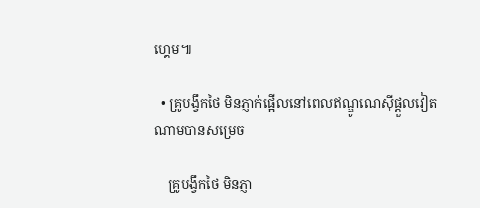ហ្គេម៕

  • គ្រូបង្វឹកថៃ មិនភ្ញាក់ផ្អើលនៅពេលឥណ្ឌូណេស៊ីផ្ដួលវៀតណាមបានសម្រេច

    គ្រូបង្វឹកថៃ មិនភ្ញា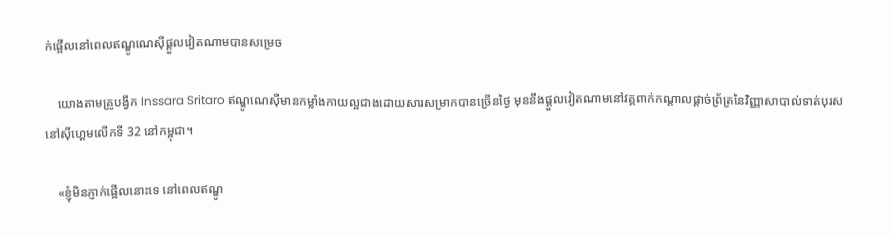ក់ផ្អើលនៅពេលឥណ្ឌូណេស៊ីផ្ដួលវៀតណាមបានសម្រេច

    យោងតាមគ្រូបង្វឹក Inssara Sritaro ឥណ្ឌូណេស៊ីមានកម្លាំងកាយល្អជាងដោយសារសម្រាកបានច្រើនថ្ងៃ មុននឹងផ្ដួលវៀតណាមនៅវគ្គពាក់កណ្ដាលផ្ដាច់ព្រ័ត្រនៃវិញ្ញាសាបាល់ទាត់បុរសនៅស៊ីហ្គេមលើកទី 32 នៅកម្ពុជា។

    «ខ្ញុំមិនភ្ញាក់ផ្អើលនោះទេ នៅពេលឥណ្ឌូ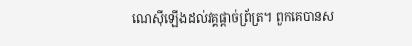ណេស៊ីឡើងដល់វគ្គផ្ដាច់ព្រ័ត្រ។ ពួកគេបានស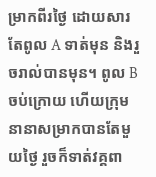ម្រាកពីរថ្ងៃ ដោយសារតែពូល A ទាត់មុន និងរួចរាល់បានមុន។ ពូល B ចប់ក្រោយ ហើយក្រុមនានាសម្រាកបានតែមួយថ្ងៃ រួចក៏ទាត់វគ្គពា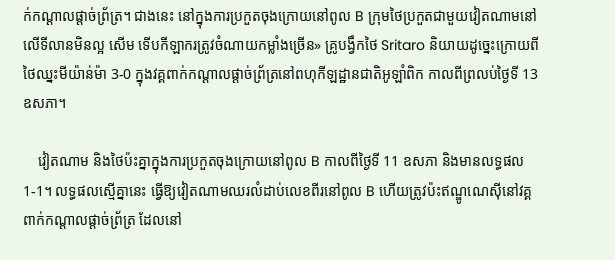ក់កណ្ដាលផ្ដាច់ព្រ័ត្រ។ ជាងនេះ នៅក្នុងការប្រកួតចុងក្រោយនៅពូល B ក្រុមថៃប្រកួតជាមួយវៀតណាមនៅលើទីលានមិនល្អ សើម ទើបកីឡាករត្រូវចំណាយកម្លាំងច្រើន» គ្រូបង្វឹកថៃ Sritaro និយាយដូច្នេះក្រោយពីថៃឈ្នះមីយ៉ាន់ម៉ា 3-0 ក្នុងវគ្គពាក់កណ្ដាលផ្ដាច់ព្រ័ត្រនៅពហុកីឡដ្ឋានជាតិអូឡាំពិក កាលពីព្រលប់ថ្ងៃទី 13 ឧសភា។

    វៀតណាម និងថៃប៉ះគ្នាក្នុងការប្រកួតចុងក្រោយនៅពូល B កាលពីថ្ងៃទី 11 ឧសភា និងមានលទ្ធផល 1-1។ លទ្ធផលស្មើគ្នានេះ ធ្វើឱ្យវៀតណាមឈរលំដាប់លេខពីរនៅពូល B ហើយត្រូវប៉ះឥណ្ឌូណេស៊ីនៅវគ្គពាក់កណ្ដាលផ្ដាច់ព្រ័ត្រ ដែលនៅ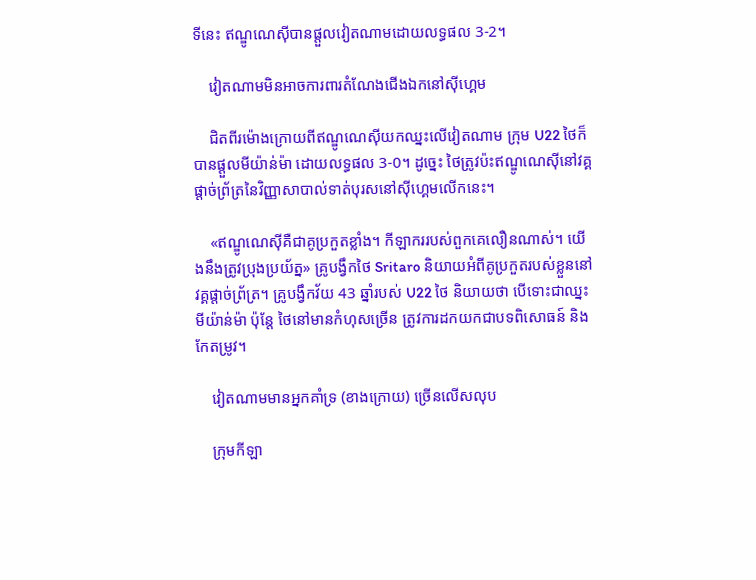ទីនេះ ឥណ្ឌូណេស៊ីបានផ្ដួលវៀតណាមដោយលទ្ធផល 3-2។

    វៀតណាមមិនអាចការពារតំណែងជើងឯកនៅស៊ីហ្គេម

    ជិតពីរម៉ោងក្រោយពីឥណ្ឌូណេស៊ីយកឈ្នះលើវៀតណាម ក្រុម U22 ថៃក៏បានផ្ដួលមីយ៉ាន់ម៉ា ដោយលទ្ធផល 3-0។ ដូច្នេះ ថៃត្រូវប៉ះឥណ្ឌូណេស៊ីនៅវគ្គផ្ដាច់ព្រ័ត្រនៃវិញ្ញាសាបាល់ទាត់បុរសនៅស៊ីហ្គេមលើកនេះ។

    «ឥណ្ឌូណេស៊ីគឺជាគូប្រកួតខ្លាំង។ កីឡាកររបស់ពួកគេលឿនណាស់។ យើងនឹងត្រូវប្រុងប្រយ័ត្ន» គ្រូបង្វឹកថៃ Sritaro និយាយអំពីគូប្រកួតរបស់ខ្លួននៅវគ្គផ្ដាច់ព្រ័ត្រ។ គ្រូបង្វឹកវ័យ 43 ឆ្នាំរបស់ U22 ថៃ និយាយថា បើទោះជាឈ្នះមីយ៉ាន់ម៉ា ប៉ុន្តែ ថៃនៅមានកំហុសច្រើន ត្រូវការដកយកជាបទពិសោធន៍ និងកែតម្រូវ។

    វៀតណាមមានអ្នកគាំទ្រ (ខាងក្រោយ) ច្រើនលើសលុប

    ក្រុមកីឡា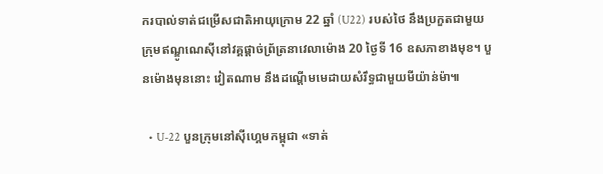ករបាល់ទាត់ជម្រើសជាតិអាយុក្រោម 22 ឆ្នាំ (U22) របស់ថៃ នឹងប្រកួតជាមួយក្រុមឥណ្ឌូណេស៊ីនៅវគ្គផ្ដាច់ព្រ័ត្រនាវេលាម៉ោង 20 ថ្ងៃទី 16 ឧសភាខាងមុខ។ បួនម៉ោងមុននោះ វៀតណាម នឹងដណ្ដើមមេដាយសំរឹទ្ធជាមួយមីយ៉ាន់ម៉ា៕

  • U-22 បួនក្រុមនៅស៊ីហ្គេមកម្ពុជា «ទាត់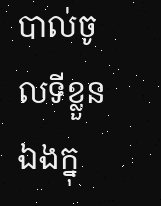បាល់ចូលទីខ្លួនឯងក្នុ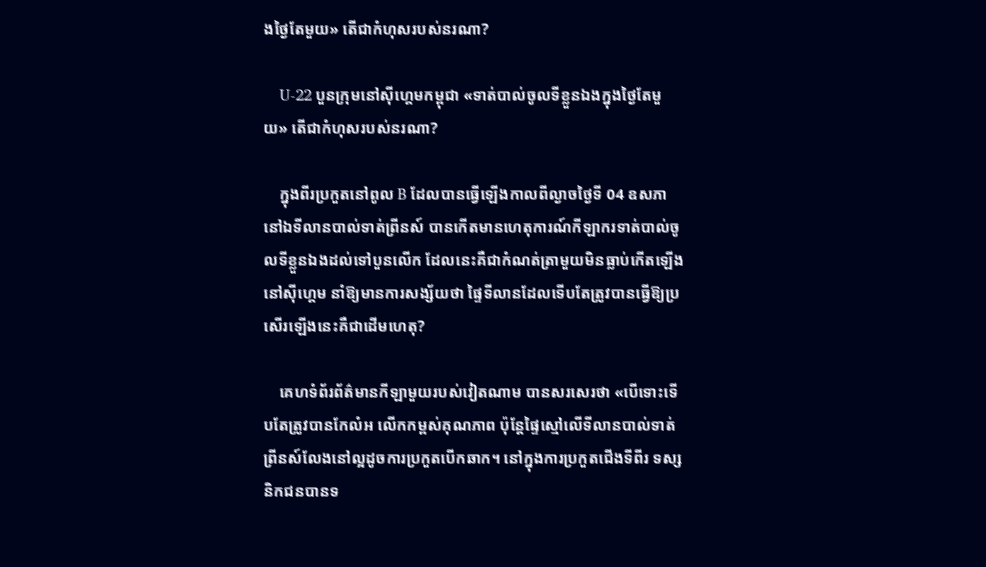ងថ្ងៃតែមួយ» តើជាកំហុសរបស់នរណា?

    U-22 បួនក្រុមនៅស៊ីហ្គេមកម្ពុជា «ទាត់បាល់ចូលទីខ្លួនឯងក្នុងថ្ងៃតែមួយ» តើជាកំហុសរបស់នរណា?

    ក្នុងពីរប្រកួតនៅពូល B ដែលបានធ្វើឡើងកាលពីល្ងាចថ្ងៃទី 04 ឧសភា នៅឯទីលានបាល់ទាត់ព្រីនស៍ បានកើតមានហេតុការណ៍កីឡាករទាត់បាល់ចូលទីខ្លួនឯងដល់ទៅបួនលើក ដែលនេះគឺជាកំណត់ត្រាមួយមិនធ្លាប់កើតឡើងនៅស៊ីហ្គេម នាំឱ្យមានការសង្ស័យថា ផ្ទៃទីលានដែលទើបតែត្រូវបានធ្វើឱ្យប្រសើរឡើងនេះគឺជាដើមហេតុ?

    គេហទំព័រព័ត៌មានកីឡាមួយរបស់វៀតណាម បានសរសេរថា «បើទោះទើបតែត្រូវបានកែលំអ លើកកម្ពស់គុណភាព ប៉ុន្តែផ្ទៃស្មៅលើទីលានបាល់ទាត់ព្រីនស៍លែងនៅល្អដូចការប្រកួតបើកឆាក។ នៅក្នុងការប្រកួតជើងទីពីរ ទស្សនិកជនបានទ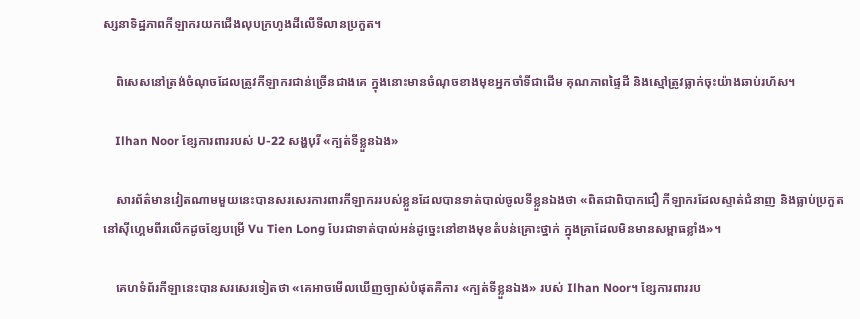ស្សនាទិដ្ឋភាពកីឡាករយកជើងលុបក្រហូងដីលើទីលានប្រកួត។

    ពិសេសនៅត្រង់ចំណុចដែលត្រូវកីឡាករជាន់ច្រើនជាងគេ ក្នុងនោះមានចំណុចខាងមុខអ្នកចាំទីជាដើម គុណភាពផ្ទៃដី និងស្មៅត្រូវធ្លាក់ចុះយ៉ាងឆាប់រហ័ស។

    Ilhan Noor ខ្សែការពាររបស់ U-22 សង្ហបុរី «ក្បត់ទីខ្លួនឯង»

    សារព័ត៌មានវៀតណាមមួយនេះបានសរសេរការពារកីឡាកររបស់ខ្លួនដែលបានទាត់បាល់ចូលទីខ្លួនឯងថា «ពិតជាពិបាកជឿ កីឡាករដែលស្ទាត់ជំនាញ និងធ្លាប់ប្រកួតនៅស៊ីហ្គេមពីរលើកដូចខ្សែបម្រើ Vu Tien Long បែរជាទាត់បាល់អន់ដូច្នេះនៅខាងមុខតំបន់គ្រោះថ្នាក់ ក្នុងគ្រាដែលមិនមានសម្ពាធខ្លាំង»។

    គេហទំព័រកីឡានេះបានសរសេរទៀតថា «គេអាចមើលឃើញច្បាស់បំផុតគឺការ «ក្បត់ទីខ្លួនឯង» របស់ Ilhan Noor។ ខ្សែការពាររប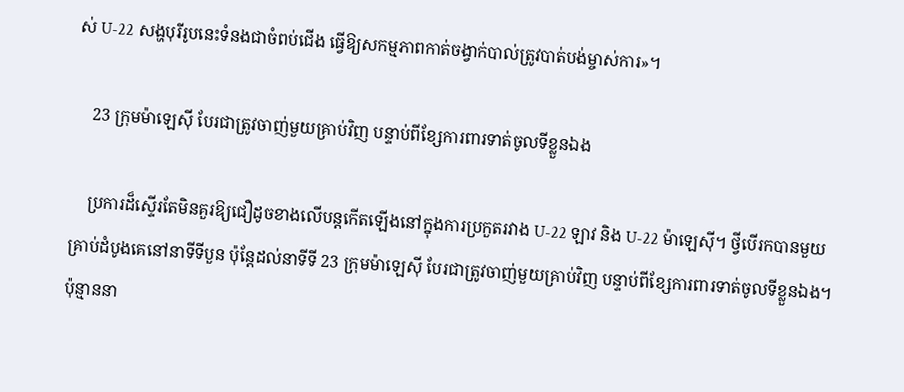ស់ U-22 សង្ហបុរីរូបនេះទំនងជាចំពប់ជើង ធ្វើឱ្យសកម្មភាពកាត់ចង្វាក់បាល់ត្រូវបាត់បង់ម្ចាស់ការ»។

    23 ក្រុមម៉ាឡេស៊ី បែរជាត្រូវចាញ់មួយគ្រាប់វិញ បន្ទាប់ពីខ្សែការពារទាត់ចូលទីខ្លួនឯង

    ប្រការដ៏ស្ទើរតែមិនគួរឱ្យជឿដូចខាងលើបន្តកើតឡើងនៅក្នុងការប្រកួតរវាង U-22 ឡាវ និង U-22 ម៉ាឡេស៊ី។ ថ្វីបើរកបានមួយគ្រាប់ដំបូងគេនៅនាទីទីបួន ប៉ុន្តែដល់នាទីទី 23 ក្រុមម៉ាឡេស៊ី បែរជាត្រូវចាញ់មួយគ្រាប់វិញ បន្ទាប់ពីខ្សែការពារទាត់ចូលទីខ្លួនឯង។ ប៉ុន្មាននា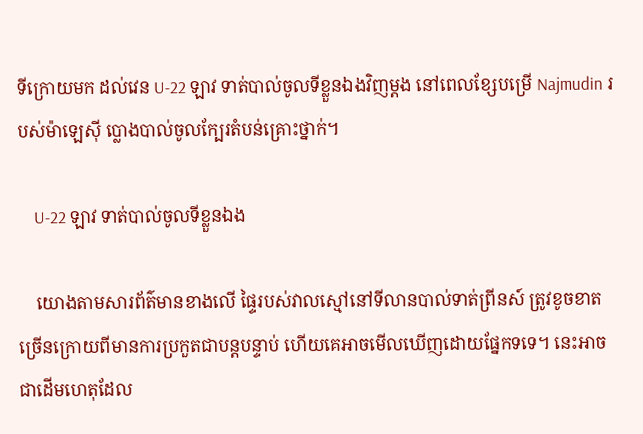ទីក្រោយមក ដល់វេន U-22 ឡាវ ទាត់បាល់ចូលទីខ្លួនឯងវិញម្ដង នៅពេលខ្សែបម្រើ Najmudin របស់ម៉ាឡេស៊ី ប្លោងបាល់ចូលក្បែរតំបន់គ្រោះថ្នាក់។

    U-22 ឡាវ ទាត់បាល់ចូលទីខ្លួនឯង

    យោងតាមសារព័ត៌មានខាងលើ ផ្ទៃរបស់វាលស្មៅនៅទីលានបាល់ទាត់ព្រីនស៍ ត្រូវខូចខាតច្រើនក្រោយពីមានការប្រកួតជាបន្តបន្ទាប់ ហើយគេអាចមើលឃើញដោយផ្នែកទទេ។ នេះអាចជាដើមហេតុដែល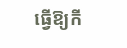ធ្វើឱ្យកី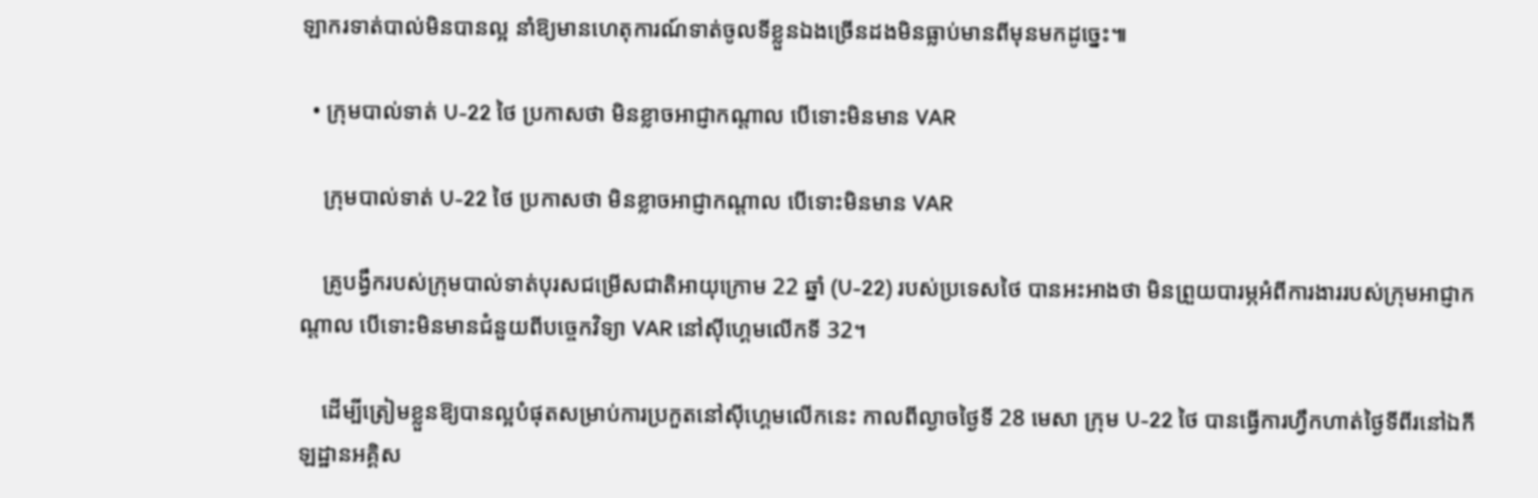ឡាករទាត់បាល់មិនបានល្អ នាំឱ្យមានហេតុការណ៍ទាត់ចូលទីខ្លួនឯងច្រើនដងមិនធ្លាប់មានពីមុនមកដូច្នេះ៕

  • ក្រុមបាល់ទាត់ U-22 ថៃ ប្រកាសថា មិនខ្លាចអាជ្ញាកណ្ដាល បើទោះមិនមាន VAR

    ក្រុមបាល់ទាត់ U-22 ថៃ ប្រកាសថា មិនខ្លាចអាជ្ញាកណ្ដាល បើទោះមិនមាន VAR

    គ្រូបង្វឹករបស់ក្រុមបាល់ទាត់បុរសជម្រើសជាតិអាយុក្រោម 22 ឆ្នាំ (U-22) របស់ប្រទេសថៃ បានអះអាងថា មិនព្រួយបារម្ភអំពីការងាររបស់ក្រុមអាជ្ញាកណ្ដាល បើទោះមិនមានជំនួយពីបច្ចេកវិទ្យា VAR នៅស៊ីហ្គេមលើកទី 32។

    ដើម្បីត្រៀមខ្លួនឱ្យបានល្អបំផុតសម្រាប់ការប្រកួតនៅស៊ីហ្គេមលើកនេះ កាលពីល្ងាចថ្ងៃទី 28 មេសា ក្រុម U-22 ថៃ បានធ្វើការហ្វឹកហាត់ថ្ងៃទីពីរនៅឯកីឡដ្ឋានអគ្គិស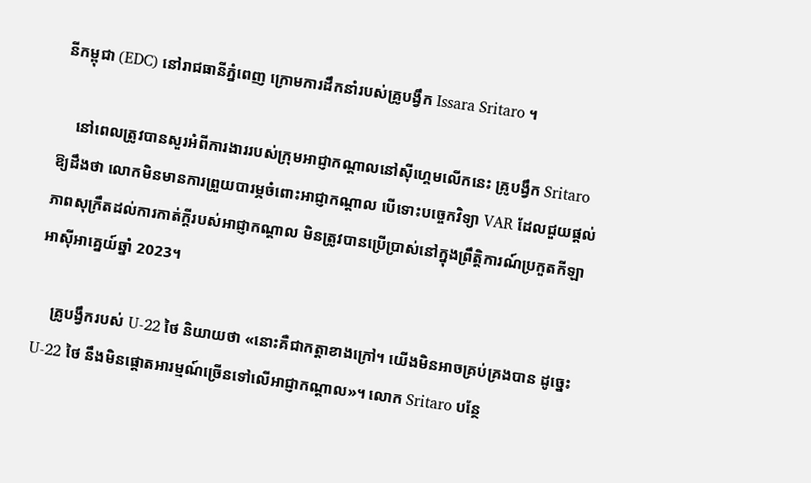នីកម្ពុជា (EDC) នៅរាជធានីភ្នំពេញ ក្រោមការដឹកនាំរបស់គ្រូបង្វឹក Issara Sritaro ។

    នៅពេលត្រូវបានសួរអំពីការងាររបស់ក្រុមអាជ្ញាកណ្ដាលនៅស៊ីហ្គេមលើកនេះ គ្រូបង្វឹក Sritaro ឱ្យដឹងថា លោកមិនមានការព្រួយបារម្ភចំពោះអាជ្ញាកណ្ដាល បើទោះបច្ចេកវិទ្យា VAR ដែលជួយផ្ដល់ភាពសុក្រឹតដល់ការកាត់ក្ដីរបស់អាជ្ញាកណ្ដាល មិនត្រូវបានប្រើប្រាស់នៅក្នុងព្រឹត្តិការណ៍ប្រកួតកីឡាអាស៊ីអាគ្នេយ៍ឆ្នាំ 2023។

    គ្រូបង្វឹករបស់ U-22 ថៃ និយាយថា «នោះគឺជាកត្តាខាងក្រៅ។ យើងមិនអាចគ្រប់គ្រងបាន ដូច្នេះ U-22 ថៃ នឹងមិនផ្ដោតអារម្មណ៍ច្រើនទៅលើអាជ្ញាកណ្ដាល»។ លោក Sritaro បន្ថែ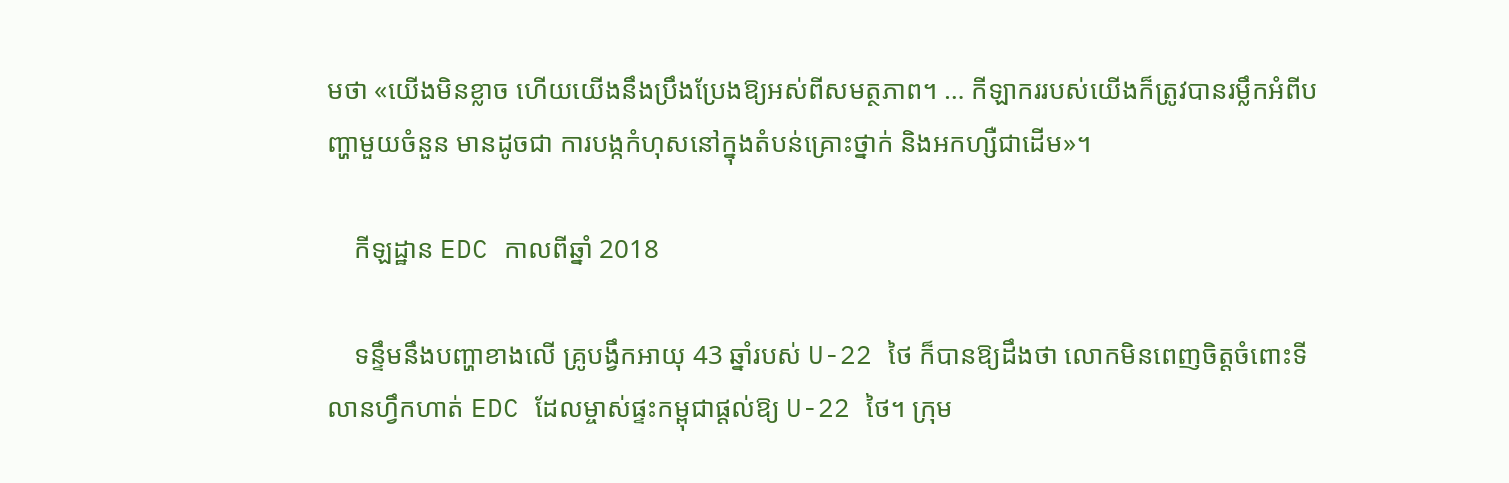មថា «យើងមិនខ្លាច ហើយយើងនឹងប្រឹងប្រែងឱ្យអស់ពីសមត្ថភាព។ … កីឡាកររបស់យើងក៏ត្រូវបានរម្លឹកអំពីបញ្ហាមួយចំនួន មានដូចជា ការបង្កកំហុសនៅក្នុងតំបន់គ្រោះថ្នាក់ និងអកហ្សឺជាដើម»។

    កីឡដ្ឋាន EDC កាលពីឆ្នាំ 2018

    ទន្ទឹមនឹងបញ្ហាខាងលើ គ្រូបង្វឹកអាយុ 43 ឆ្នាំរបស់ U-22 ថៃ ក៏បានឱ្យដឹងថា លោកមិនពេញចិត្តចំពោះទីលានហ្វឹកហាត់ EDC ដែលម្ចាស់ផ្ទះកម្ពុជាផ្ដល់ឱ្យ U-22 ថៃ។ ក្រុម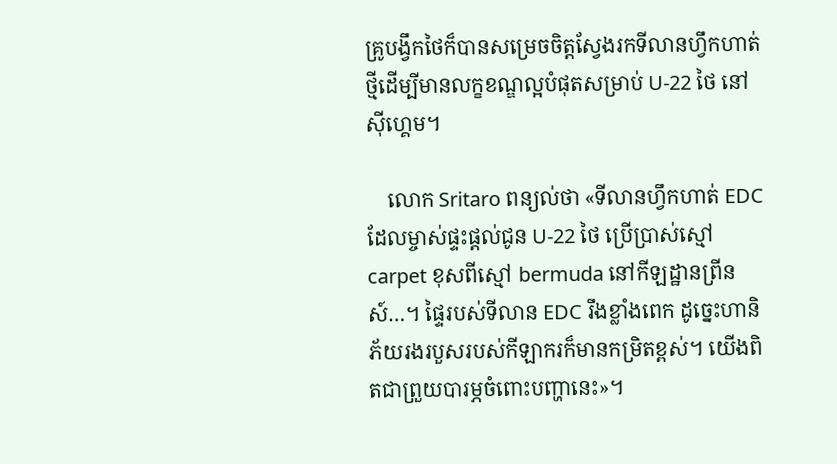គ្រូបង្វឹកថៃក៏បានសម្រេចចិត្តស្វែងរកទីលានហ្វឹកហាត់ថ្មីដើម្បីមានលក្ខខណ្ឌល្អបំផុតសម្រាប់ U-22 ថៃ នៅស៊ីហ្គេម។

    លោក Sritaro ពន្យល់ថា «ទីលានហ្វឹកហាត់ EDC ដែលម្ចាស់ផ្ទះផ្ដល់ជូន U-22 ថៃ ប្រើប្រាស់ស្មៅ carpet ខុសពីស្មៅ bermuda នៅកីឡដ្ឋានព្រីនស៍…។ ផ្ទៃរបស់ទីលាន EDC រឹងខ្លាំងពេក ដូច្នេះហានិភ័យរងរបួសរបស់កីឡាករក៏មានកម្រិតខ្ពស់។ យើងពិតជាព្រួយបារម្ភចំពោះបញ្ហានេះ»។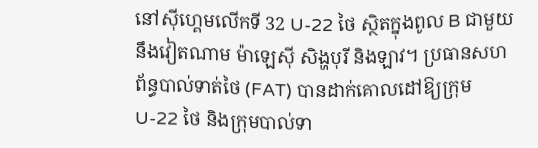នៅស៊ីហ្គេមលើកទី 32 U-22 ថៃ ស្ថិតក្នុងពូល B ជាមួយនឹងវៀតណាម ម៉ាឡេស៊ី សិង្ហបុរី និងឡាវ។ ប្រធានសហព័ន្ធបាល់ទាត់ថៃ (FAT) បានដាក់គោលដៅឱ្យក្រុម U-22 ថៃ និងក្រុមបាល់ទា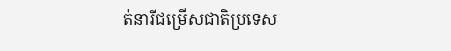ត់នារីជម្រើសជាតិប្រទេស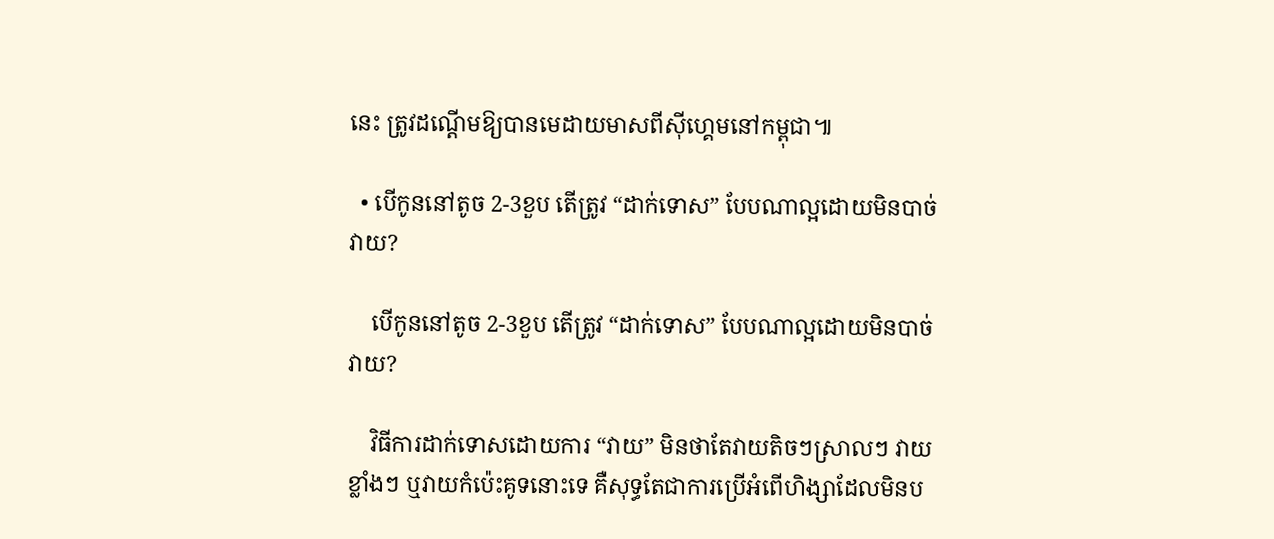នេះ ត្រូវដណ្ដើមឱ្យបានមេដាយមាសពីស៊ីហ្គេមនៅកម្ពុជា៕

  • បើកូននៅតូច 2-3ខួប តើត្រូវ “ដាក់ទោស” បែបណាល្អដោយមិនបាច់វាយ?

    បើកូននៅតូច 2-3ខួប តើត្រូវ “ដាក់ទោស” បែបណាល្អដោយមិនបាច់វាយ?

    វិធីការដាក់ទោសដោយការ “វាយ” មិនថាតែវាយតិចៗស្រាលៗ វាយខ្លាំងៗ ឬវាយកំប៉េះគូទនោះទេ គឺសុទ្ធតែជាការប្រើអំពើហិង្សាដែលមិនប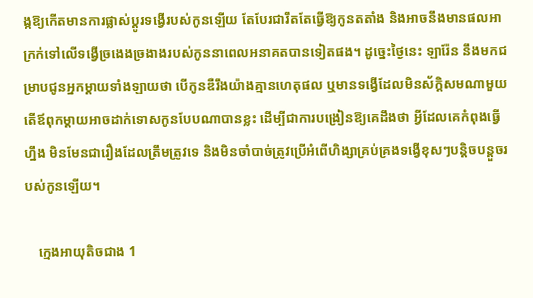ង្កឱ្យកើតមានការផ្លាស់ប្ដូរទង្វើរបស់កូនឡើយ តែបែរជារឹតតែធ្វើឱ្យកូនតតាំង និងអាចនឹងមានផលអាក្រក់ទៅលើទង្វើច្រងេងច្រងាងរបស់កូននាពេលអនាគតបានទៀតផង។ ដូច្នេះថ្ងៃនេះ ឡារ៉ែន នឹងមកជម្រាបជូនអ្នកម្ដាយទាំងឡាយថា បើកូនឌឺរឹងយ៉ាងគ្មានហេតុផល ឬមានទង្វើដែលមិនស័ក្តិសមណាមួយ តើឪពុកម្ដាយអាចដាក់ទោសកូនបែបណាបានខ្លះ ដើម្បីជាការបង្រៀនឱ្យគេដឹងថា អ្វីដែលគេកំពុងធ្វើហ្នឹង មិនមែនជារឿងដែលត្រឹមត្រូវទេ និងមិនចាំបាច់ត្រូវប្រើអំពើហិង្សាគ្រប់គ្រងទង្វើខុសៗបន្តិចបន្តួចរបស់កូនឡើយ។

    ក្មេងអាយុតិចជាង 1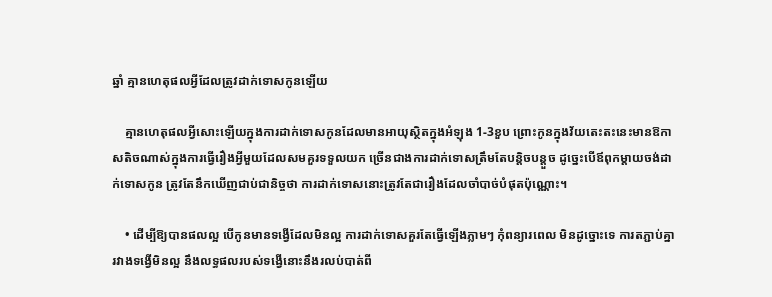ឆ្នាំ គ្មានហេតុផលអ្វីដែលត្រូវដាក់ទោសកូនឡើយ

    គ្មានហេតុផលអ្វីសោះឡើយក្នុងការដាក់ទោសកូនដែលមានអាយុស្ថិតក្នុងអំឡុង 1-3ខួប ព្រោះកូនក្នុងវ័យតេះតះនេះមានឱកាសតិចណាស់ក្នុងការធ្វើរឿងអ្វីមួយដែលសមគួរទទួលយក ច្រើនជាងការដាក់ទោសត្រឹមតែបន្តិចបន្តួច ដូច្នេះបើឪពុកម្ដាយចង់ដាក់ទោសកូន ត្រូវតែនឹកឃើញជាប់ជានិច្ចថា ការដាក់ទោសនោះត្រូវតែជារឿងដែលចាំបាច់បំផុតប៉ុណ្ណោះ។

    • ដើម្បីឱ្យបានផលល្អ បើកូនមានទង្វើដែលមិនល្អ ការដាក់ទោសគួរតែធ្វើឡើងភ្លាមៗ កុំពន្យារពេល មិនដូច្នោះទេ ការតភ្ជាប់គ្នារវាងទង្វើមិនល្អ នឹងលទ្ធផលរបស់ទង្វើនោះនឹងរលប់បាត់ពី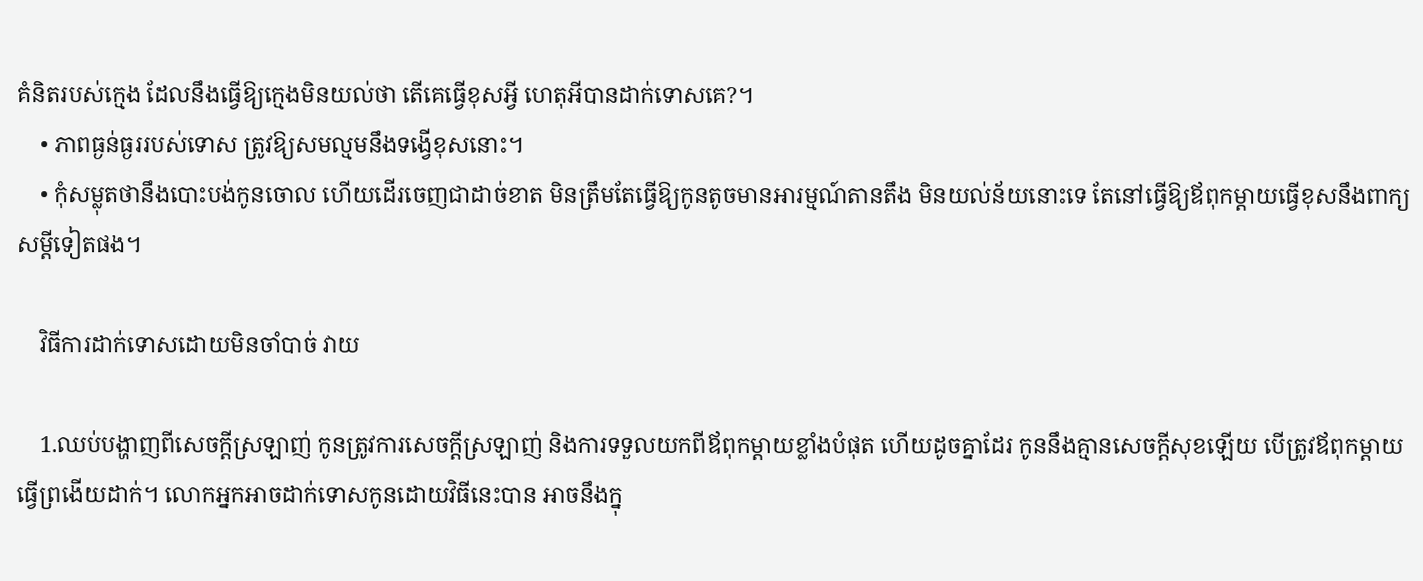គំនិតរបស់ក្មេង ដែលនឹងធ្វើឱ្យក្មេងមិនយល់ថា តើគេធ្វើខុសអ្វី ហេតុអីបានដាក់ទោសគេ?។
    • ភាពធ្ងន់ធ្ងររបស់ទោស ត្រូវឱ្យសមល្មមនឹងទង្វើខុសនោះ។
    • កុំសម្លុតថានឹងបោះបង់កូនចោល ហើយដើរចេញជាដាច់ខាត មិនត្រឹមតែធ្វើឱ្យកូនតូចមានអារម្មណ៍តានតឹង មិនយល់ន័យនោះទេ តែនៅធ្វើឱ្យឪពុកម្ដាយធ្វើខុសនឹងពាក្យសម្ដីទៀតផង។

    វិធីការដាក់ទោសដោយមិនចាំបាច់ វាយ

    1.ឈប់បង្ហាញពីសេចក្ដីស្រឡាញ់ កូនត្រូវការសេចក្ដីស្រឡាញ់ និងការទទួលយកពីឪពុកម្ដាយខ្លាំងបំផុត ហើយដូចគ្នាដែរ កូននឹងគ្មានសេចក្ដីសុខឡើយ បើត្រូវឪពុកម្ដាយធ្វើព្រងើយដាក់។ លោកអ្នកអាចដាក់ទោសកូនដោយវិធីនេះបាន អាចនឹងក្នុ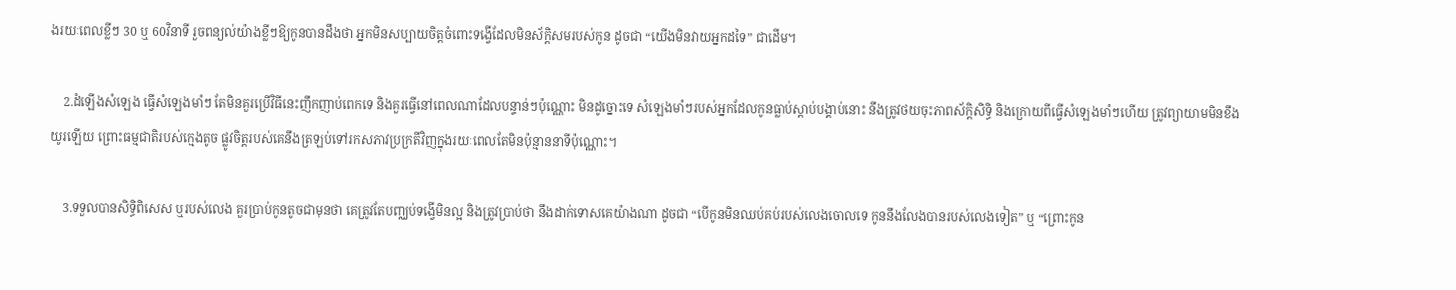ងរយៈពេលខ្លីៗ 30 ឬ 60វិនាទី រួចពន្យល់យ៉ាងខ្លីៗឱ្យកូនបានដឹងថា អ្នកមិនសប្បាយចិត្តចំពោះទង្វើដែលមិនស័ក្តិសមរបស់កូន ដូចជា “យើងមិនវាយអ្នកដទៃ” ជាដើម។

    2.ដំឡើងសំឡេង ធ្វើសំឡេងមាំៗ តែមិនគួរប្រើវិធីនេះញឹកញាប់ពេកទេ និងគួរធ្វើនៅពេលណាដែលបន្ទាន់ៗប៉ុណ្ណោះ មិនដូច្នោះទេ សំឡេងមាំៗរបស់អ្នកដែលកូនធ្លាប់ស្ដាប់បង្គាប់នោះ នឹងត្រូវថយចុះភាពស័ក្តិសិទ្ធិ និងក្រោយពីធ្វើសំឡេងមាំៗហើយ ត្រូវព្យាយាមមិនខឹងយូរឡើយ ព្រោះធម្មជាតិរបស់ក្មេងតូច ផ្លូវចិត្តរបស់គេនឹងត្រឡប់ទៅរកសភាវប្រក្រតីវិញក្នុងរយៈពេលតែមិនប៉ុន្មាននាទីប៉ុណ្ណោះ។

    3.ទទួលបានសិទ្ធិពិសេស ឬរបស់លេង គួរប្រាប់កូនតូចជាមុនថា គេត្រូវតែបញ្ឈប់ទង្វើមិនល្អ និងត្រូវប្រាប់ថា នឹងដាក់ទោសគេយ៉ាងណា ដូចជា “បើកូនមិនឈប់គប់របស់លេងចោលទេ កូននឹងលែងបានរបស់លេងទៀត” ឬ “ព្រោះកូន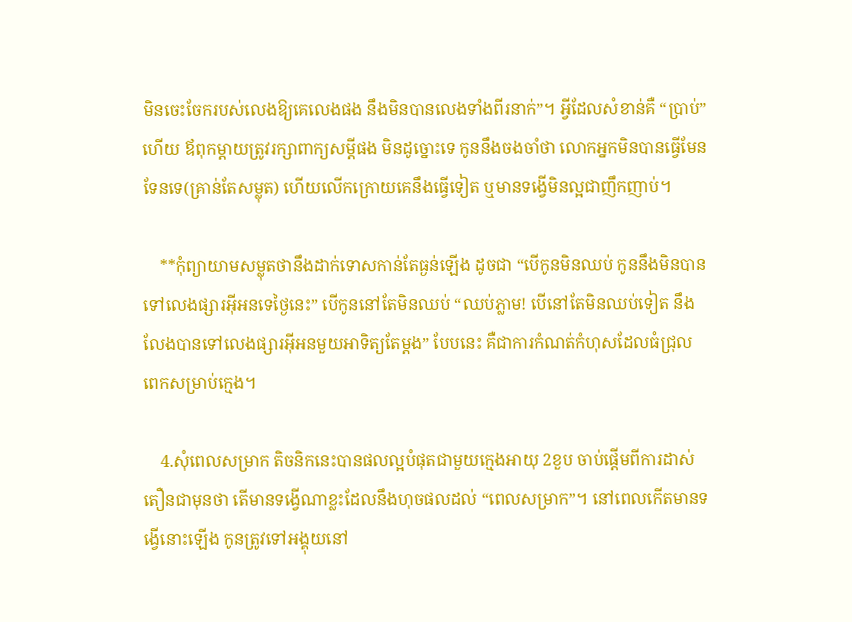មិនចេះចែករបស់លេងឱ្យគេលេងផង នឹងមិនបានលេងទាំងពីរនាក់”។ អ្វីដែលសំខាន់គឺ “ប្រាប់” ហើយ ឪពុកម្ដាយត្រូវរក្សាពាក្យសម្ដីផង មិនដូច្នោះទេ កូននឹងចងចាំថា លោកអ្នកមិនបានធ្វើមែនទែនទេ(គ្រាន់តែសម្លុត) ហើយលើកក្រោយគេនឹងធ្វើទៀត ឬមានទង្វើមិនល្អជាញឹកញាប់។

    **កុំព្យាយាមសម្លុតថានឹងដាក់ទោសកាន់តែធ្ងន់ឡើង ដូចជា “បើកូនមិនឈប់ កូននឹងមិនបានទៅលេងផ្សារអ៊ីអនទេថ្ងៃនេះ” បើកូននៅតែមិនឈប់ “ឈប់ភ្លាម! បើនៅតែមិនឈប់ទៀត នឹងលែងបានទៅលេងផ្សារអ៊ីអនមួយអាទិត្យតែម្ដង” បែបនេះ គឺជាការកំណត់កំហុសដែលធំជ្រុលពេកសម្រាប់ក្មេង។

    4.សុំពេលសម្រាក តិចនិកនេះបានផលល្អបំផុតជាមួយក្មេងអាយុ 2ខួប ចាប់ផ្ដើមពីការដាស់តឿនជាមុនថា តើមានទង្វើណាខ្លះដែលនឹងហុចផលដល់ “ពេលសម្រាក”។ នៅពេលកើតមានទង្វើនោះឡើង កូនត្រូវទៅអង្គុយនៅ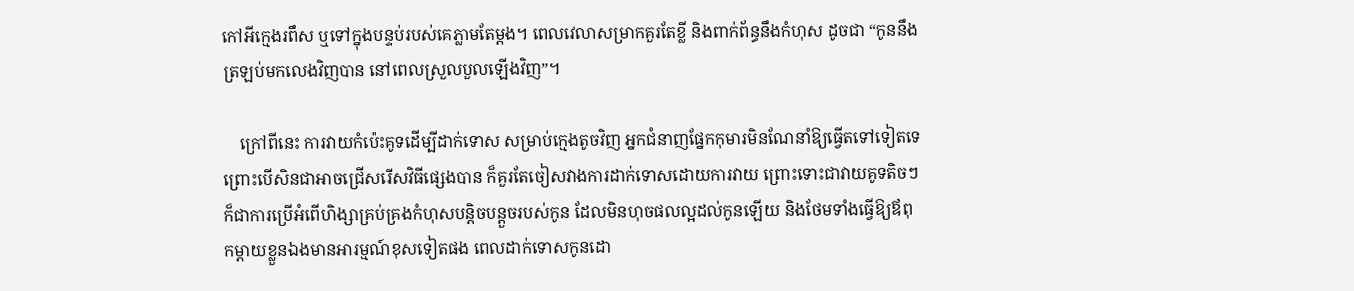កៅអីក្មេងរពឹស ឬទៅក្នុងបន្ទប់របស់គេភ្លាមតែម្ដង។ ពេលវេលាសម្រាកគួរតែខ្លី និងពាក់ព័ន្ធនឹងកំហុស ដូចជា “កូននឹងត្រឡប់មកលេងវិញបាន នៅពេលស្រួលបួលឡើងវិញ”។

    ក្រៅពីនេះ ការវាយកំប៉េះគូទដើម្បីដាក់ទោស សម្រាប់ក្មេងតូចវិញ អ្នកជំនាញផ្នែកកុមារមិនណែនាំឱ្យធ្វើតទៅទៀតទេ ព្រោះបើសិនជាអាចជ្រើសរើសវិធីផ្សេងបាន ក៏គួរតែចៀសវាងការដាក់ទោសដោយការវាយ ព្រោះទោះជាវាយគូទតិចៗ ក៏ជាការប្រើអំពើហិង្សាគ្រប់គ្រងកំហុសបន្តិចបន្តួចរបស់កូន ដែលមិនហុចផលល្អដល់កូនឡើយ និងថែមទាំងធ្វើឱ្យឪពុកម្ដាយខ្លួនឯងមានអារម្មណ៍ខុសទៀតផង ពេលដាក់ទោសកូនដោ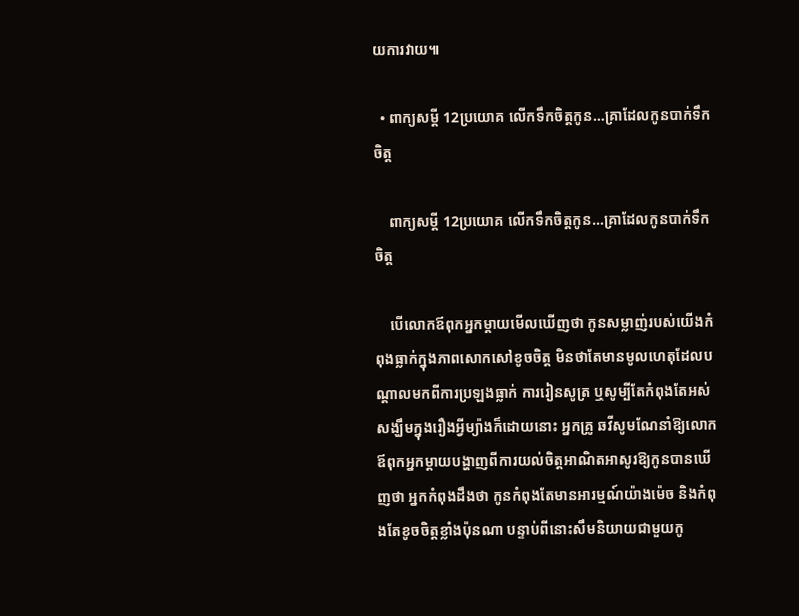យការវាយ៕

  • ពាក្យសម្ដី 12ប្រយោគ លើកទឹកចិត្តកូន…គ្រាដែលកូនបាក់ទឹកចិត្ត

    ពាក្យសម្ដី 12ប្រយោគ លើកទឹកចិត្តកូន…គ្រាដែលកូនបាក់ទឹកចិត្ត

    បើលោកឪពុកអ្នកម្ដាយមើលឃើញថា កូនសម្លាញ់របស់យើងកំពុងធ្លាក់ក្នុងភាពសោកសៅខូចចិត្ត មិនថាតែមានមូលហេតុដែលបណ្ដាលមកពីការប្រឡងធ្លាក់ ការរៀនសូត្រ ឬសូម្បីតែកំពុងតែអស់សង្ឃឹមក្នុងរឿងអ្វីម្យ៉ាងក៏ដោយនោះ អ្នកគ្រូ ឆវីសូមណែនាំឱ្យលោកឪពុកអ្នកម្ដាយបង្ហាញពីការយល់ចិត្តអាណិតអាសូរឱ្យកូនបានឃើញថា អ្នកកំពុងដឹងថា កូនកំពុងតែមានអារម្មណ៍យ៉ាងម៉េច និងកំពុងតែខូចចិត្តខ្លាំងប៉ុនណា បន្ទាប់ពីនោះសឹមនិយាយជាមួយកូ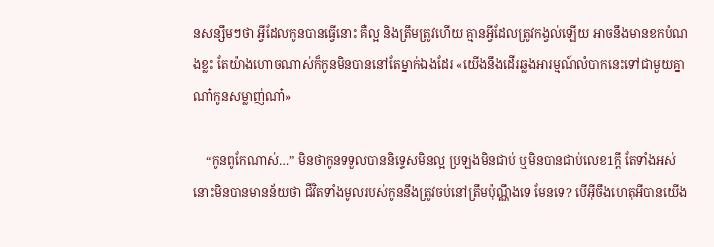នសន្សឹមៗថា អ្វីដែលកូនបានធ្វើនោះ គឺល្អ និងត្រឹមត្រូវហើយ គ្មានអ្វីដែលត្រូវកង្វល់ឡើយ អាចនឹងមានខកបំណងខ្លះ តែយ៉ាងហោចណាស់ក៏កូនមិនបាននៅតែម្នាក់ឯងដែរ «យើងនឹងដើរឆ្លងអារម្មណ៍លំបាកនេះទៅជាមួយគ្នា ណា៎កូនសម្លាញ់ណា៎»

    “កូនពូកែណាស់…” មិនថាកូនទទួលបាននិទ្ទេសមិនល្អ ប្រឡងមិនជាប់ ឬមិនបានជាប់លេខ1ក្ដី តែទាំងអស់នោះមិនបានមានន័យថា ជីវិតទាំងមូលរបស់កូននឹងត្រូវចប់នៅត្រឹមប៉ុណ្ណឹងទេ មែនទេ? បើអ៊ីចឹងហេតុអីបានយើង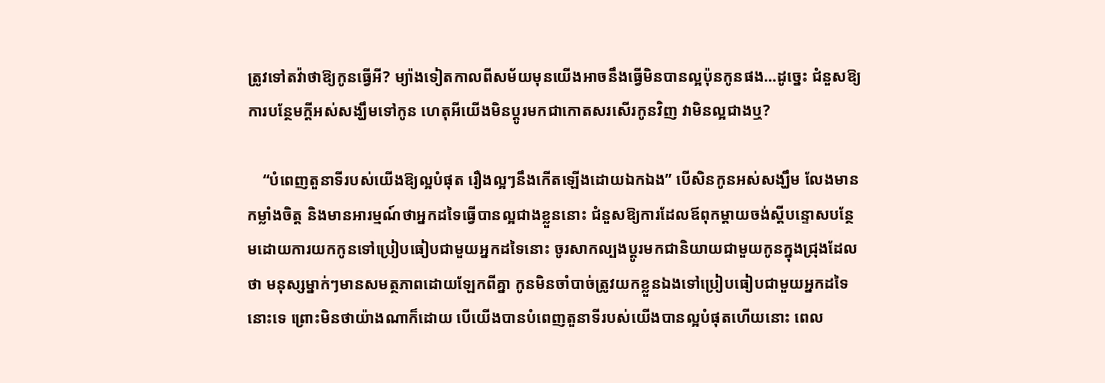ត្រូវទៅតវ៉ាថាឱ្យកូនធ្វើអី? ម្យ៉ាងទៀតកាលពីសម័យមុនយើងអាចនឹងធ្វើមិនបានល្អប៉ុនកូនផង…ដូច្នេះ ជំនួសឱ្យការបន្ថែមក្ដីអស់សង្ឃឹមទៅកូន ហេតុអីយើងមិនប្ដូរមកជាកោតសរសើរកូនវិញ វាមិនល្អជាងឬ?

    “បំពេញតួនាទីរបស់យើងឱ្យល្អបំផុត រឿងល្អៗនឹងកើតឡើងដោយឯកឯង” បើសិនកូនអស់សង្ឃឹម លែងមានកម្លាំងចិត្ត និងមានអារម្មណ៍ថាអ្នកដទៃធ្វើបានល្អជាងខ្លួននោះ ជំនួសឱ្យការដែលឪពុកម្ដាយចង់ស្ដីបន្ទោសបន្ថែមដោយការយកកូនទៅប្រៀបធៀបជាមួយអ្នកដទៃនោះ ចូរសាកល្បងប្ដូរមកជានិយាយជាមួយកូនក្នុងជ្រុងដែលថា មនុស្សម្នាក់ៗមានសមត្ថភាពដោយឡែកពីគ្នា កូនមិនចាំបាច់ត្រូវយកខ្លួនឯងទៅប្រៀបធៀបជាមួយអ្នកដទៃនោះទេ ព្រោះមិនថាយ៉ាងណាក៏ដោយ បើយើងបានបំពេញតួនាទីរបស់យើងបានល្អបំផុតហើយនោះ ពេល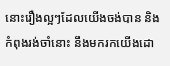នោះរឿងល្អៗដែលយើងចង់បាន និងកំពុងរង់ចាំនោះ នឹងមករកយើងដោ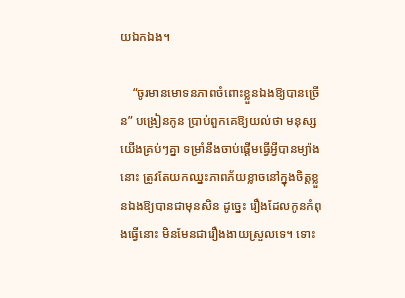យឯកឯង។

    “ចូរមានមោទនភាពចំពោះខ្លួនឯងឱ្យបានច្រើន” បង្រៀនកូន ប្រាប់ពួកគេឱ្យយល់ថា មនុស្សយើងគ្រប់ៗគ្នា ទម្រាំនឹងចាប់ផ្ដើមធ្វើអ្វីបានម្យ៉ាងនោះ ត្រូវតែយកឈ្នះភាពភ័យខ្លាចនៅក្នុងចិត្តខ្លួនឯងឱ្យបានជាមុនសិន ដូច្នេះ រឿងដែលកូនកំពុងធ្វើនោះ មិនមែនជារឿងងាយស្រួលទេ។ ទោះ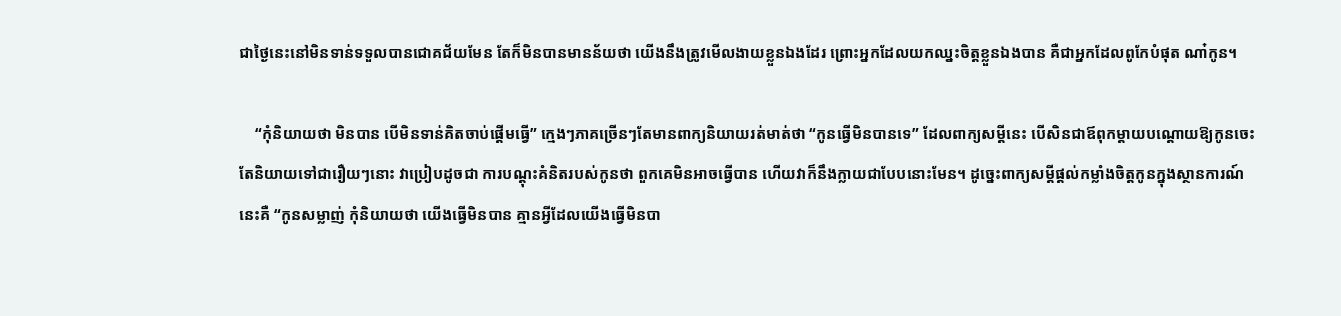ជាថ្ងៃនេះនៅមិនទាន់ទទួលបានជោគជ័យមែន តែក៏មិនបានមានន័យថា យើងនឹងត្រូវមើលងាយខ្លួនឯងដែរ ព្រោះអ្នកដែលយកឈ្នះចិត្តខ្លួនឯងបាន គឺជាអ្នកដែលពូកែបំផុត ណា៎កូន។

    “កុំនិយាយថា មិនបាន បើមិនទាន់គិតចាប់ផ្ដើមធ្វើ” ក្មេងៗភាគច្រើនៗតែមានពាក្យនិយាយរត់មាត់ថា “កូនធ្វើមិនបានទេ” ដែលពាក្យសម្ដីនេះ បើសិនជាឪពុកម្ដាយបណ្ដោយឱ្យកូនចេះតែនិយាយទៅជារឿយៗនោះ វាប្រៀបដូចជា ការបណ្ដុះគំនិតរបស់កូនថា ពួកគេមិនអាចធ្វើបាន ហើយវាក៏នឹងក្លាយជាបែបនោះមែន។ ដូច្នេះពាក្យសម្ដីផ្ដល់កម្លាំងចិត្តកូនក្នុងស្ថានការណ៍នេះគឺ “កូនសម្លាញ់ កុំនិយាយថា យើងធ្វើមិនបាន គ្មានអ្វីដែលយើងធ្វើមិនបា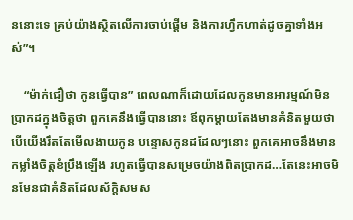ននោះទេ គ្រប់យ៉ាងស្ថិតលើការចាប់ផ្ដើម និងការហ្វឹកហាត់ដូចគ្នាទាំងអស់”។

    “ម៉ាក់ជឿថា កូនធ្វើបាន” ពេលណាក៏ដោយដែលកូនមានអារម្មណ៍មិនប្រាកដក្នុងចិត្តថា ពួកគេនឹងធ្វើបាននោះ ឪពុកម្ដាយតែងមានគំនិតមួយថា បើយើងរឹតតែមើលងាយកូន បន្ទោសកូនដដែលៗនោះ ពួកគេអាចនឹងមានកម្លាំងចិត្តខំប្រឹងឡើង រហូតធ្វើបានសម្រេចយ៉ាងពិតប្រាកដ…តែនេះអាចមិនមែនជាគំនិតដែលស័ក្តិសមស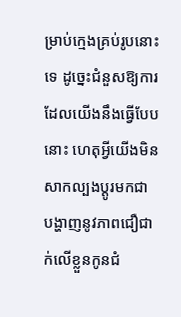ម្រាប់ក្មេងគ្រប់រូបនោះទេ ដូច្នេះជំនួសឱ្យការដែលយើងនឹងធ្វើបែបនោះ ហេតុអ្វីយើងមិនសាកល្បងប្ដូរមកជា បង្ហាញនូវភាពជឿជាក់លើខ្លួនកូនជំ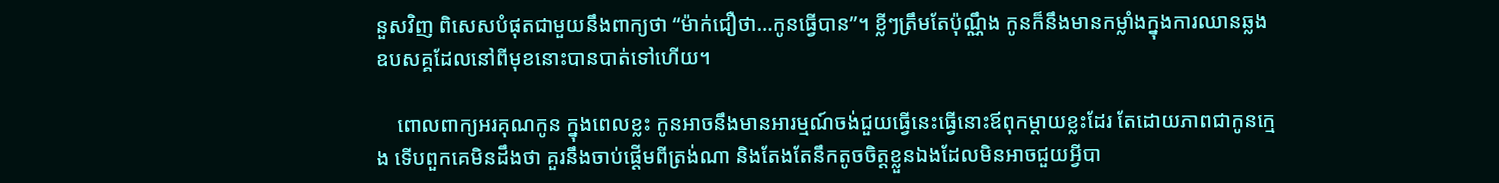នួសវិញ ពិសេសបំផុតជាមួយនឹងពាក្យថា “ម៉ាក់ជឿថា…កូនធ្វើបាន”។ ខ្លីៗត្រឹមតែប៉ុណ្ណឹង កូនក៏នឹងមានកម្លាំងក្នុងការឈានឆ្លងឧបសគ្គដែលនៅពីមុខនោះបានបាត់ទៅហើយ។

    ពោលពាក្យអរគុណកូន ក្នុងពេលខ្លះ កូនអាចនឹងមានអារម្មណ៍ចង់ជួយធ្វើនេះធ្វើនោះឪពុកម្ដាយខ្លះដែរ តែដោយភាពជាកូនក្មេង ទើបពួកគេមិនដឹងថា គួរនឹងចាប់ផ្ដើមពីត្រង់ណា និងតែងតែនឹកតូចចិត្តខ្លួនឯងដែលមិនអាចជួយអ្វីបា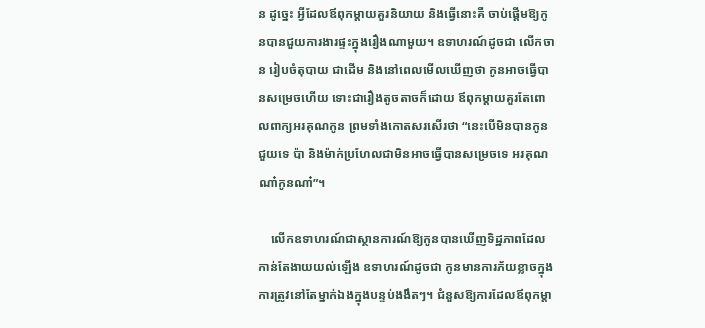ន ដូច្នេះ អ្វីដែលឪពុកម្ដាយគួរនិយាយ និងធ្វើនោះគឺ ចាប់ផ្ដើមឱ្យកូនបានជួយការងារផ្ទះក្នុងរឿងណាមួយ។ ឧទាហរណ៍ដូចជា លើកចាន រៀបចំតុបាយ ជាដើម និងនៅពេលមើលឃើញថា កូនអាចធ្វើបានសម្រេចហើយ ទោះជារឿងតូចតាចក៏ដោយ ឪពុកម្ដាយគួរតែពោលពាក្យអរគុណកូន ព្រមទាំងកោតសរសើរថា “នេះបើមិនបានកូនជួយទេ ប៉ា និងម៉ាក់ប្រហែលជាមិនអាចធ្វើបានសម្រេចទេ អរគុណណា៎កូនណា៎”។

    លើកឧទាហរណ៍ជាស្ថានការណ៍ឱ្យកូនបានឃើញទិដ្ឋភាពដែលកាន់តែងាយយល់ឡើង ឧទាហរណ៍ដូចជា កូនមានការភ័យខ្លាចក្នុងការត្រូវនៅតែម្នាក់ឯងក្នុងបន្ទប់ងងឹតៗ។ ជំនួសឱ្យការដែលឪពុកម្ដា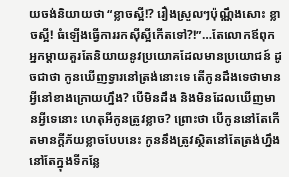យចង់និយាយថា “ខ្លាចស្អី!? រឿងស្រួលៗប៉ុណ្ណឹងសោះ ខ្លាចស្អី! ធំឡើងធ្វើការរកស៊ីស្អីកើតទៅ?!”…តែលោកឪពុកអ្នកម្ដាយគួរតែនិយាយនូវប្រយោគដែលមានប្រយោជន៍ ដូចជាថា កូនឃើញទ្វារនៅត្រង់នោះទេ តើកូនដឹងទេថាមានអ្វីនៅខាងក្រោយហ្នឹង? បើមិនដឹង និងមិនដែលឃើញមានអ្វីទេនោះ ហេតុអីកូនត្រូវខ្លាច? ព្រោះថា បើកូននៅតែកើតមានក្ដីភ័យខ្លាចបែបនេះ កូននឹងត្រូវស្ថិតនៅតែត្រង់ហ្នឹង នៅតែក្នុងទីកន្លែ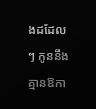ងដដែលៗ កូននឹងគ្មានឱកា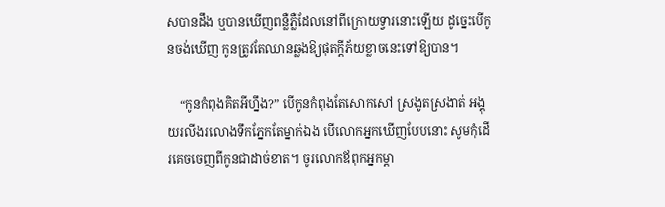សបានដឹង ឬបានឃើញពន្លឺភ្លឺដែលនៅពីក្រោយទ្វារនោះឡើយ ដូច្នេះបើកូនចង់ឃើញ កូនត្រូវតែឈានឆ្លងឱ្យផុតក្ដីភ័យខ្លាចនេះទៅឱ្យបាន។

    “កូនកំពុងគិតអីហ្នឹង?” បើកូនកំពុងតែសោកសៅ ស្រងូតស្រងាត់ អង្គុយរលីងរលោងទឹកភ្នែកតែម្នាក់ឯង បើលោកអ្នកឃើញបែបនោះ សូមកុំដើរគេចចេញពីកូនជាដាច់ខាត។ ចូរលោកឪពុកអ្នកម្ដា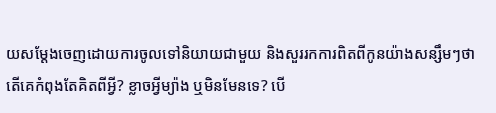យសម្ដែងចេញដោយការចូលទៅនិយាយជាមួយ និងសួររកការពិតពីកូនយ៉ាងសន្សឹមៗថា តើគេកំពុងតែគិតពីអ្វី? ខ្លាចអ្វីម្យ៉ាង ឬមិនមែនទេ? បើ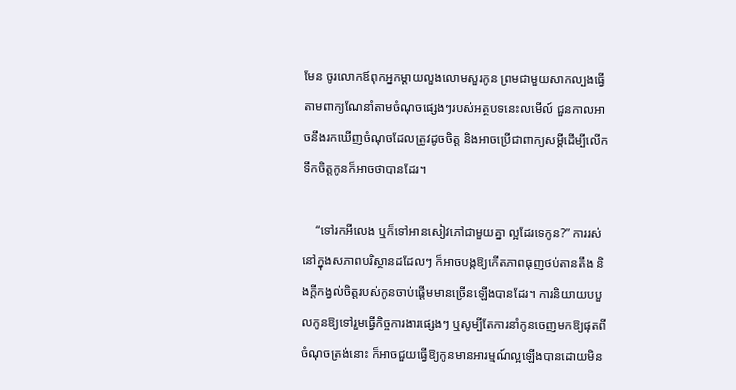មែន ចូរលោកឪពុកអ្នកម្ដាយលួងលោមសួរកូន ព្រមជាមួយសាកល្បងធ្វើតាមពាក្យណែនាំតាមចំណុចផ្សេងៗរបស់អត្ថបទនេះលមើល៍ ជួនកាលអាចនឹងរកឃើញចំណុចដែលត្រូវដូចចិត្ត និងអាចប្រើជាពាក្យសម្ដីដើម្បីលើកទឹកចិត្តកូនក៏អាចថាបានដែរ។

    “ទៅរកអីលេង ឬក៏ទៅអានសៀវភៅជាមួយគ្នា ល្អដែរទេកូន?” ការរស់នៅក្នុងសភាពបរិស្ថានដដែលៗ ក៏អាចបង្កឱ្យកើតភាពធុញថប់តានតឹង និងក្ដីកង្វល់ចិត្តរបស់កូនចាប់ផ្ដើមមានច្រើនឡើងបានដែរ។ ការនិយាយបបួលកូនឱ្យទៅរួមធ្វើកិច្ចការងារផ្សេងៗ ឬសូម្បីតែការនាំកូនចេញមកឱ្យផុតពីចំណុចត្រង់នោះ ក៏អាចជួយធ្វើឱ្យកូនមានអារម្មណ៍ល្អឡើងបានដោយមិន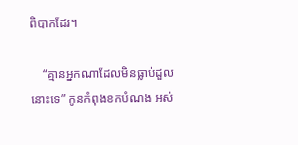ពិបាកដែរ។

    “គ្មានអ្នកណាដែលមិនធ្លាប់ដួលនោះទេ” កូនកំពុងខកបំណង អស់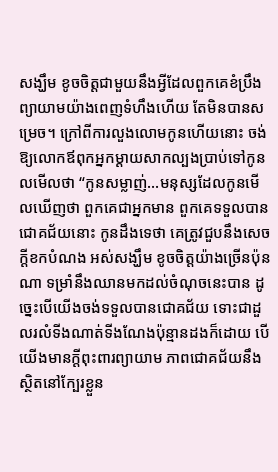សង្ឃឹម ខូចចិត្តជាមួយនឹងអ្វីដែលពួកគេខំប្រឹងព្យាយាមយ៉ាងពេញទំហឹងហើយ តែមិនបានសម្រេច។ ក្រៅពីការលួងលោមកូនហើយនោះ ចង់ឱ្យលោកឪពុកអ្នកម្ដាយសាកល្បងប្រាប់ទៅកូនលមើលថា “កូនសម្លាញ់…មនុស្សដែលកូនមើលឃើញថា ពួកគេជាអ្នកមាន ពួកគេទទួលបានជោគជ័យនោះ កូនដឹងទេថា គេត្រូវជួបនឹងសេចក្ដីខកបំណង អស់សង្ឃឹម ខូចចិត្តយ៉ាងច្រើនប៉ុនណា ទម្រាំនឹងឈានមកដល់ចំណុចនេះបាន ដូច្នេះបើយើងចង់ទទួលបានជោគជ័យ ទោះជាដួលរលំទីងណាត់ទីងណែងប៉ុន្មានដងក៏ដោយ បើយើងមានក្ដីពុះពារព្យាយាម ភាពជោគជ័យនឹងស្ថិតនៅក្បែរខ្លួន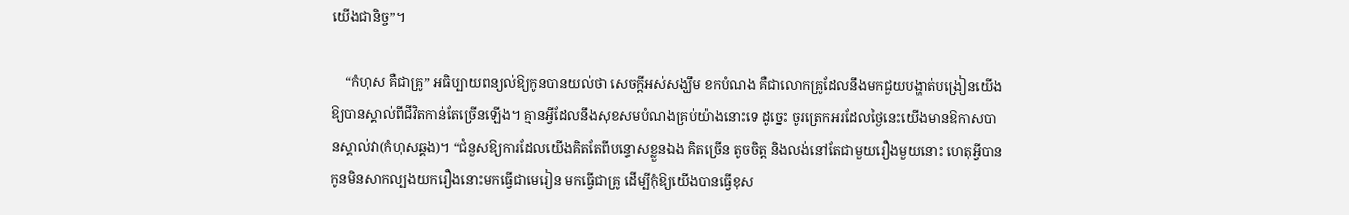យើងជានិច្ច”។

    “កំហុស គឺជាគ្រូ” អធិប្បាយពន្យល់ឱ្យកូនបានយល់ថា សេចក្ដីអស់សង្ឃឹម ខកបំណង គឺជាលោកគ្រូដែលនឹងមកជួយបង្ហាត់បង្រៀនយើងឱ្យបានស្គាល់ពីជីវិតកាន់តែច្រើនឡើង។ គ្មានអ្វីដែលនឹងសុខសមបំណងគ្រប់យ៉ាងនោះទេ ដូច្នេះ ចូរត្រេកអរដែលថ្ងៃនេះយើងមានឱកាសបានស្គាល់វា(កំហុសឆ្គង)។ “ជំនួសឱ្យការដែលយើងគិតតែពីបន្ទោសខ្លួនឯង គិតច្រើន តូចចិត្ត និងលង់នៅតែជាមួយរឿងមួយនោះ ហេតុអ្វីបានកូនមិនសាកល្បងយករឿងនោះមកធ្វើជាមេរៀន មកធ្វើជាគ្រូ ដើម្បីកុំឱ្យយើងបានធ្វើខុស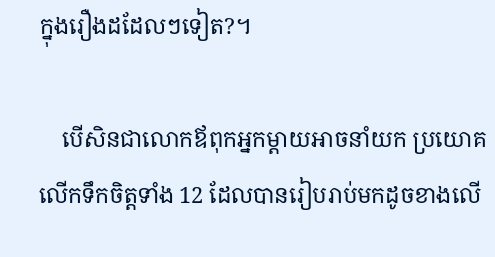ក្នុងរឿងដដែលៗទៀត?។

    បើសិនជាលោកឪពុកអ្នកម្ដាយអាចនាំយក ប្រយោគលើកទឹកចិត្តទាំង 12 ដែលបានរៀបរាប់មកដូចខាងលើ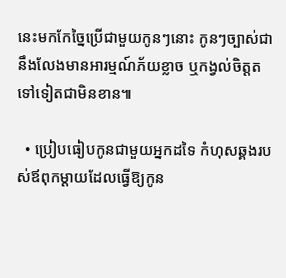នេះមកកែច្នៃប្រើជាមួយកូនៗនោះ កូនៗច្បាស់ជានឹងលែងមានអារម្មណ៍ភ័យខ្លាច ឬកង្វល់ចិត្តតទៅទៀតជាមិនខាន៕

  • ប្រៀបធៀបកូនជាមួយអ្នកដទៃ កំហុសឆ្គងរបស់ឪពុកម្ដាយដែលធ្វើឱ្យកូន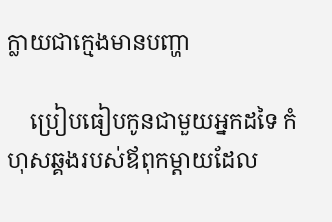ក្លាយជាក្មេងមានបញ្ហា

    ប្រៀបធៀបកូនជាមួយអ្នកដទៃ កំហុសឆ្គងរបស់ឪពុកម្ដាយដែល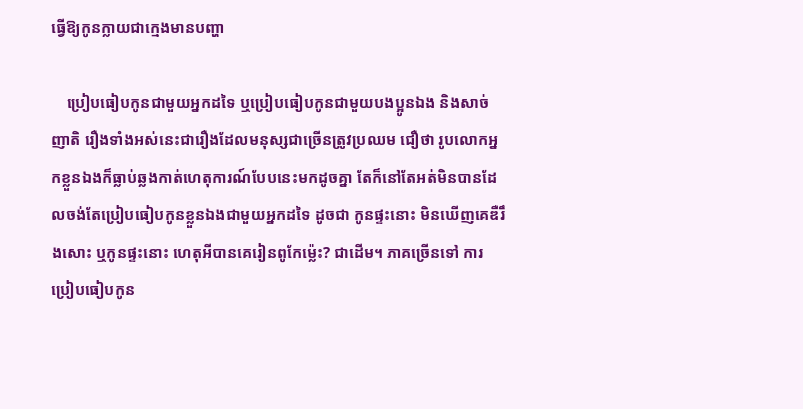ធ្វើឱ្យកូនក្លាយជាក្មេងមានបញ្ហា

    ប្រៀបធៀបកូនជាមួយអ្នកដទៃ ឬប្រៀបធៀបកូនជាមួយបងប្អូនឯង និងសាច់ញាតិ រឿងទាំងអស់នេះជារឿងដែលមនុស្សជាច្រើនត្រូវប្រឈម ជឿថា រូបលោកអ្នកខ្លួនឯងក៏ធ្លាប់ឆ្លងកាត់ហេតុការណ៍បែបនេះមកដូចគ្នា តែក៏នៅតែអត់មិនបានដែលចង់តែប្រៀបធៀបកូនខ្លួនឯងជាមួយអ្នកដទៃ ដូចជា កូនផ្ទះនោះ មិនឃើញគេឌឺរឹងសោះ ឬកូនផ្ទះនោះ ហេតុអីបានគេរៀនពូកែម្ល៉េះ? ជាដើម។ ភាគច្រើនទៅ ការប្រៀបធៀបកូន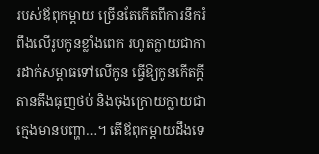របស់ឪពុកម្ដាយ ច្រើនតែកើតពីការនឹករំពឹងលើរូបកូនខ្លាំងពេក រហូតក្លាយជាការដាក់សម្ពាធទៅលើកូន ធ្វើឱ្យកូនកើតក្ដីតានតឹងធុញថប់ និងចុងក្រោយក្លាយជាក្មេងមានបញ្ហា…។ តើឪពុកម្ដាយដឹងទេ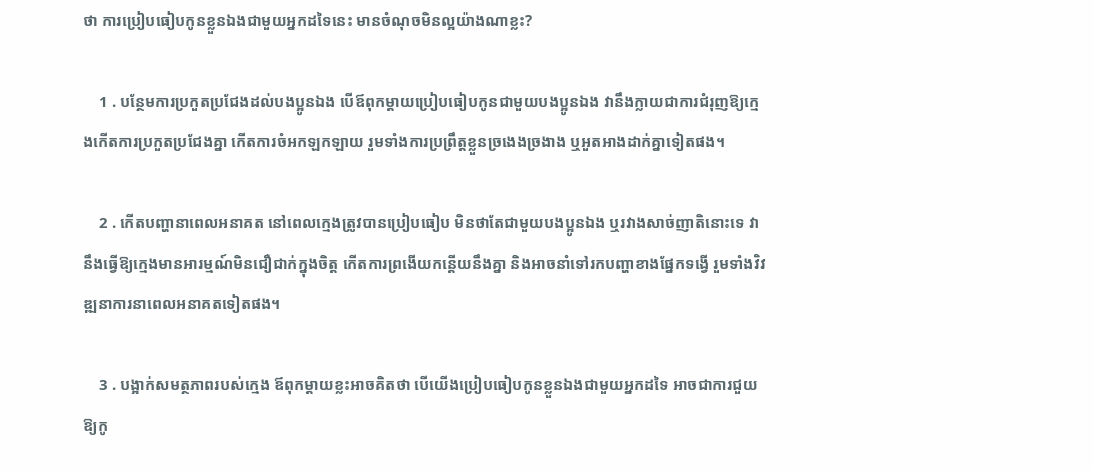ថា ការប្រៀបធៀបកូនខ្លួនឯងជាមួយអ្នកដទៃនេះ មានចំណុចមិនល្អយ៉ាងណាខ្លះ?

    1 . បន្ថែមការប្រកួតប្រជែងដល់បងប្អូនឯង បើឪពុកម្ដាយប្រៀបធៀបកូនជាមួយបងប្អូនឯង វានឹងក្លាយជាការជំរុញឱ្យក្មេងកើតការប្រកួតប្រជែងគ្នា កើតការចំអកឡកឡាយ រួមទាំងការប្រព្រឹត្តខ្លួនច្រងេងច្រងាង ឬអួតអាងដាក់គ្នាទៀតផង។

    2 . កើតបញ្ហានាពេលអនាគត នៅពេលក្មេងត្រូវបានប្រៀបធៀប មិនថាតែជាមួយបងប្អូនឯង ឬរវាងសាច់ញាតិនោះទេ វានឹងធ្វើឱ្យក្មេងមានអារម្មណ៍មិនជឿជាក់ក្នុងចិត្ត កើតការព្រងើយកន្តើយនឹងគ្នា និងអាចនាំទៅរកបញ្ហាខាងផ្នែកទង្វើ រួមទាំងវិវឌ្ឍនាការនាពេលអនាគតទៀតផង។

    3 . បង្អាក់សមត្ថភាពរបស់ក្មេង ឪពុកម្ដាយខ្លះអាចគិតថា បើយើងប្រៀបធៀបកូនខ្លួនឯងជាមួយអ្នកដទៃ អាចជាការជួយឱ្យកូ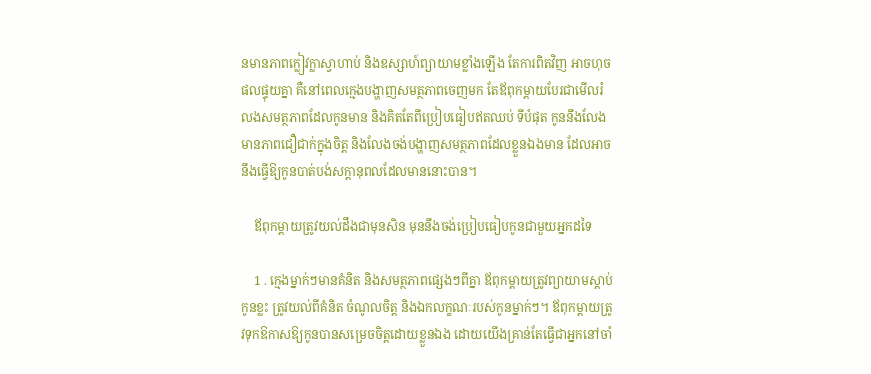នមានភាពក្លៀវក្លាស្វាហាប់ និងឧស្សាហ៍ព្យាយាមខ្លាំងឡើង តែការពិតវិញ អាចហុចផលផ្ទុយគ្នា គឺនៅពេលក្មេងបង្ហាញសមត្ថភាពចេញមក តែឪពុកម្ដាយបែរជាមើលរំលងសមត្ថភាពដែលកូនមាន និងគិតតែពីប្រៀបធៀបឥតឈប់ ទីបំផុត កូននឹងលែងមានភាពជឿជាក់ក្នុងចិត្ត និងលែងចង់បង្ហាញសមត្ថភាពដែលខ្លួនឯងមាន ដែលអាចនឹងធ្វើឱ្យកូនបាត់បង់សក្ដានុពលដែលមាននោះបាន។

    ឪពុកម្ដាយត្រូវយល់ដឹងជាមុនសិន មុននឹងចង់ប្រៀបធៀបកូនជាមួយអ្នកដទៃ

    1 . ក្មេងម្នាក់ៗមានគំនិត និងសមត្ថភាពផ្សេងៗពីគ្នា ឪពុកម្ដាយត្រូវព្យាយាមស្ដាប់កូនខ្លះ ត្រូវយល់ពីគំនិត ចំណូលចិត្ត និងឯកលក្ខណៈរបស់កូនម្នាក់ៗ។ ឪពុកម្ដាយត្រូវទុកឱកាសឱ្យកូនបានសម្រេចចិត្តដោយខ្លួនឯង ដោយយើងគ្រាន់តែធ្វើជាអ្នកនៅចាំ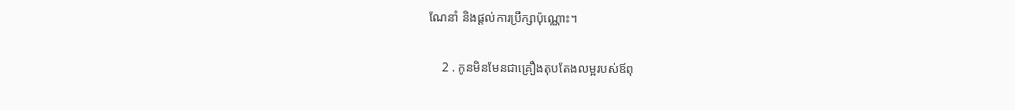ណែនាំ និងផ្ដល់ការប្រឹក្សាប៉ុណ្ណោះ។

    2 . កូនមិនមែនជាគ្រឿងតុបតែងលម្អរបស់ឪពុ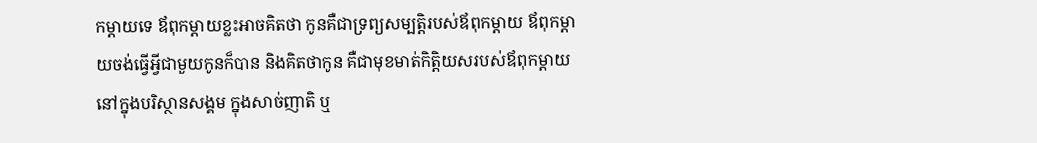កម្ដាយទេ ឪពុកម្ដាយខ្លះអាចគិតថា កូនគឺជាទ្រព្យសម្បត្តិរបស់ឪពុកម្ដាយ ឪពុកម្ដាយចង់ធ្វើអ្វីជាមួយកូនក៏បាន និងគិតថាកូន គឺជាមុខមាត់កិត្តិយសរបស់ឪពុកម្ដាយនៅក្នុងបរិស្ថានសង្គម ក្នុងសាច់ញាតិ ឬ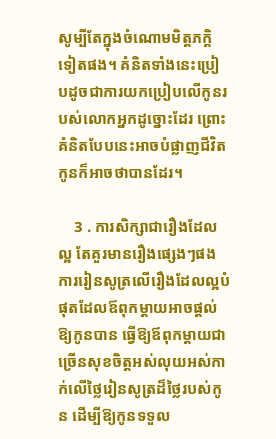សូម្បីតែក្នុងចំណោមមិត្តភក្តិទៀតផង។ គំនិតទាំងនេះប្រៀបដូចជាការយកប្រៀបលើកូនរបស់លោកអ្នកដូច្នោះដែរ ព្រោះគំនិតបែបនេះអាចបំផ្លាញជីវិតកូនក៏អាចថាបានដែរ។

    3 . ការសិក្សាជារឿងដែលល្អ តែគួរមានរឿងផ្សេងៗផង ការរៀនសូត្រលើរឿងដែលល្អបំផុតដែលឪពុកម្ដាយអាចផ្ដល់ឱ្យកូនបាន ធ្វើឱ្យឪពុកម្ដាយជាច្រើនសុខចិត្តអស់លុយអស់កាក់លើថ្លៃរៀនសូត្រដ៏ថ្លៃរបស់កូន ដើម្បីឱ្យកូនទទួល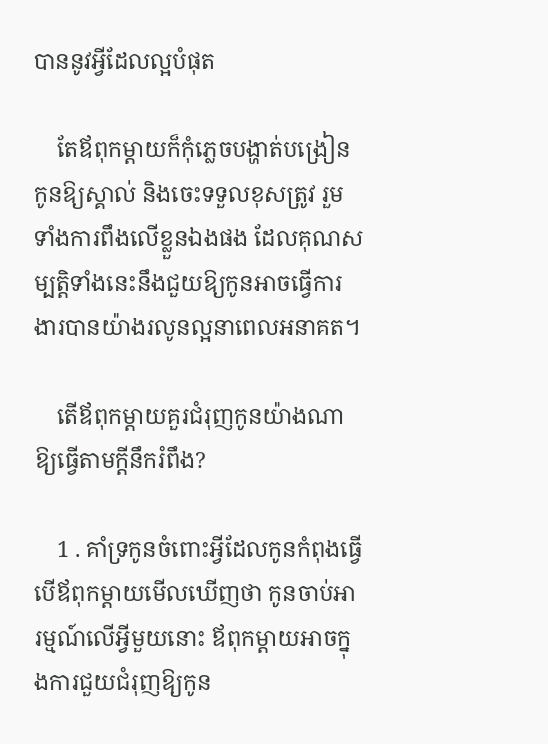បាននូវអ្វីដែលល្អបំផុត

    តែឪពុកម្ដាយក៏កុំភ្លេចបង្ហាត់បង្រៀនកូនឱ្យស្គាល់ និងចេះទទួលខុសត្រូវ រួមទាំងការពឹងលើខ្លួនឯងផង ដែលគុណសម្បត្តិទាំងនេះនឹងជួយឱ្យកូនអាចធ្វើការងារបានយ៉ាងរលូនល្អនាពេលអនាគត។

    តើឪពុកម្ដាយគួរជំរុញកូនយ៉ាងណាឱ្យធ្វើតាមក្ដីនឹករំពឹង?

    1 . គាំទ្រកូនចំពោះអ្វីដែលកូនកំពុងធ្វើ បើឪពុកម្ដាយមើលឃើញថា កូនចាប់អារម្មណ៍លើអ្វីមួយនោះ ឪពុកម្ដាយអាចក្នុងការជួយជំរុញឱ្យកូន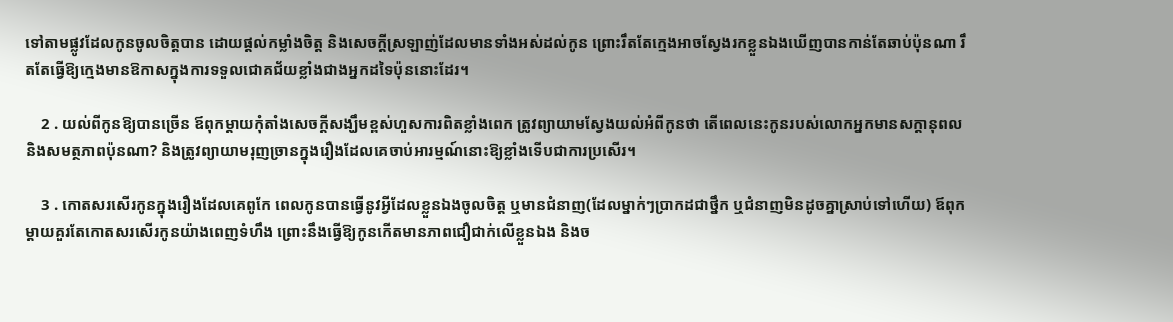ទៅតាមផ្លូវដែលកូនចូលចិត្តបាន ដោយផ្ដល់កម្លាំងចិត្ត និងសេចក្ដីស្រឡាញ់ដែលមានទាំងអស់ដល់កូន ព្រោះរឹតតែក្មេងអាចស្វែងរកខ្លួនឯងឃើញបានកាន់តែឆាប់ប៉ុនណា រឹតតែធ្វើឱ្យក្មេងមានឱកាសក្នុងការទទួលជោគជ័យខ្លាំងជាងអ្នកដទៃប៉ុននោះដែរ។

    2 . យល់ពីកូនឱ្យបានច្រើន ឪពុកម្ដាយកុំតាំងសេចក្ដីសង្ឃឹមខ្ពស់ហួសការពិតខ្លាំងពេក ត្រូវព្យាយាមស្វែងយល់អំពីកូនថា តើពេលនេះកូនរបស់លោកអ្នកមានសក្ដានុពល និងសមត្ថភាពប៉ុនណា? និងត្រូវព្យាយាមរុញច្រានក្នុងរឿងដែលគេចាប់អារម្មណ៍នោះឱ្យខ្លាំងទើបជាការប្រសើរ។

    3 . កោតសរសើរកូនក្នុងរឿងដែលគេពូកែ ពេលកូនបានធ្វើនូវអ្វីដែលខ្លួនឯងចូលចិត្ត ឬមានជំនាញ(ដែលម្នាក់ៗប្រាកដជាថ្នឹក ឬជំនាញមិនដូចគ្នាស្រាប់ទៅហើយ) ឪពុកម្ដាយគួរតែកោតសរសើរកូនយ៉ាងពេញទំហឹង ព្រោះនឹងធ្វើឱ្យកូនកើតមានភាពជឿជាក់លើខ្លួនឯង និងច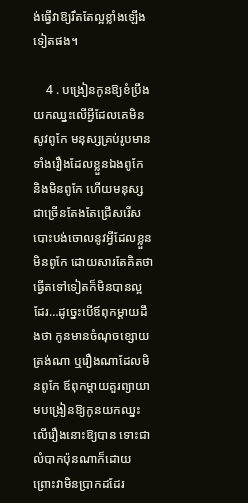ង់ធ្វើវាឱ្យរឹតតែល្អខ្លាំងឡើងទៀតផង។

    4 . បង្រៀនកូនឱ្យខំប្រឹងយកឈ្នះលើអ្វីដែលគេមិនសូវពូកែ មនុស្សគ្រប់រូបមានទាំងរឿងដែលខ្លួនឯងពូកែ និងមិនពូកែ ហើយមនុស្សជាច្រើនតែងតែជ្រើសរើសបោះបង់ចោលនូវអ្វីដែលខ្លួនមិនពូកែ ដោយសារតែគិតថា ធ្វើតទៅទៀតក៏មិនបានល្អដែរ…ដូច្នេះបើឪពុកម្ដាយដឹងថា កូនមានចំណុចខ្សោយត្រង់ណា ឬរឿងណាដែលមិនពូកែ ឪពុកម្ដាយគួរព្យាយាមបង្រៀនឱ្យកូនយកឈ្នះលើរឿងនោះឱ្យបាន ទោះជាលំបាកប៉ុនណាក៏ដោយ ព្រោះវាមិនប្រាកដដែរ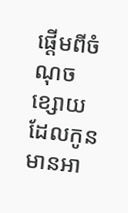ផ្ដើមពីចំណុចខ្សោយដែលកូនមានអា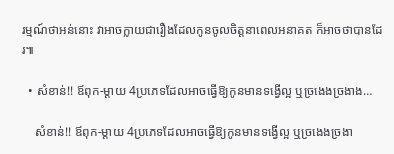រម្មណ៍ថាអន់នោះ វាអាចក្លាយជារឿងដែលកូនចូលចិត្តនាពេលអនាគត ក៏អាចថាបានដែរ៕

  • សំខាន់!! ឪពុក-ម្ដាយ 4ប្រភេទដែលអាចធ្វើឱ្យកូនមានទង្វើល្អ ឬច្រងេងច្រងាង…

    សំខាន់!! ឪពុក-ម្ដាយ 4ប្រភេទដែលអាចធ្វើឱ្យកូនមានទង្វើល្អ ឬច្រងេងច្រងា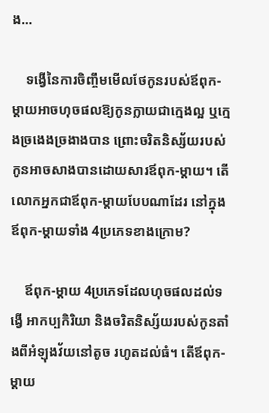ង…

    ទង្វើនៃការចិញ្ចឹមមើលថែកូនរបស់ឪពុក-ម្ដាយអាចហុចផលឱ្យកូនក្លាយជាក្មេងល្អ ឬក្មេងច្រងេងច្រងាងបាន ព្រោះចរិតនិស្ស័យរបស់កូនអាចសាងបានដោយសារឪពុក-ម្ដាយ។ តើលោកអ្នកជាឪពុក-ម្ដាយបែបណាដែរ នៅក្នុងឪពុក-ម្ដាយទាំង 4ប្រភេទខាងក្រោម?

    ឪពុក-ម្ដាយ 4ប្រភេទដែលហុចផលដល់ទង្វើ អាកប្បកិរិយា និងចរិតនិស្ស័យរបស់កូនតាំងពីអំឡុងវ័យនៅតូច រហូតដល់ធំ។ តើឪពុក-ម្ដាយ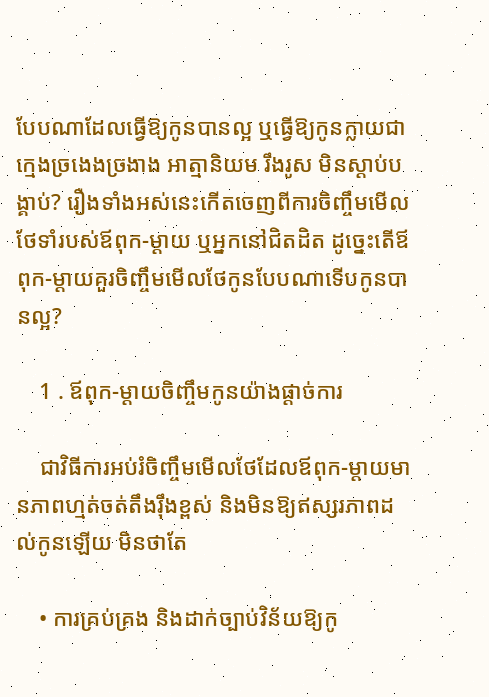បែបណាដែលធ្វើឱ្យកូនបានល្អ ឬធ្វើឱ្យកូនក្លាយជាក្មេងច្រងេងច្រងាង អាត្មានិយម រឹងរូស មិនស្ដាប់បង្គាប់? រឿងទាំងអស់នេះកើតចេញពីការចិញ្ចឹមមើលថែទាំរបស់ឪពុក-ម្ដាយ ឬអ្នកនៅជិតដិត ដូច្នេះតើឪពុក-ម្ដាយគួរចិញ្ចឹមមើលថែកូនបែបណាទើបកូនបានល្អ?

    1 . ឪពុក-ម្ដាយចិញ្ចឹមកូនយ៉ាងផ្ដាច់ការ

    ជាវិធីការអប់រំចិញ្ចឹមមើលថែដែលឪពុក-ម្ដាយមានភាពហ្មត់ចត់តឹងរ៉ឹងខ្ពស់ និងមិនឱ្យឥស្សរភាពដល់កូនឡើយ មិនថាតែ

    • ការគ្រប់គ្រង និងដាក់ច្បាប់វិន័យឱ្យកូ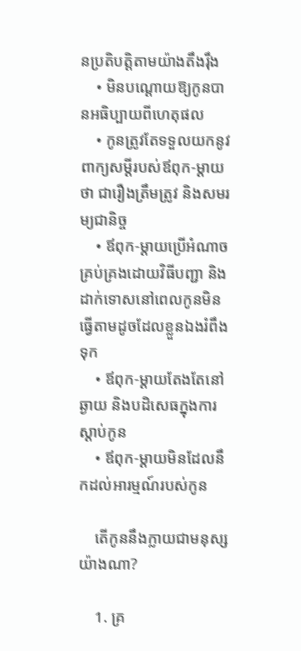នប្រតិបត្តិតាមយ៉ាងតឹងរ៉ឹង
    • មិនបណ្ដោយឱ្យកូនបានអធិប្បាយពីហេតុផល
    • កូនត្រូវតែទទួលយកនូវពាក្យសម្ដីរបស់ឪពុក-ម្ដាយថា ជារឿងត្រឹមត្រូវ និងសមរម្យជានិច្ច
    • ឪពុក-ម្ដាយប្រើអំណាចគ្រប់គ្រងដោយវិធីបញ្ជា និងដាក់ទោសនៅពេលកូនមិនធ្វើតាមដូចដែលខ្លួនឯងរំពឹងទុក
    • ឪពុក-ម្ដាយតែងតែនៅឆ្ងាយ និងបដិសេធក្នុងការស្ដាប់កូន
    • ឪពុក-ម្ដាយមិនដែលនឹកដល់អារម្មណ៍របស់កូន

    តើកូននឹងក្លាយជាមនុស្សយ៉ាងណា?

    1. គ្រ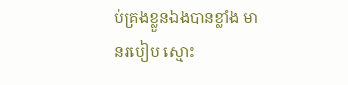ប់គ្រងខ្លួនឯងបានខ្លាំង មានរបៀប ស្មោះ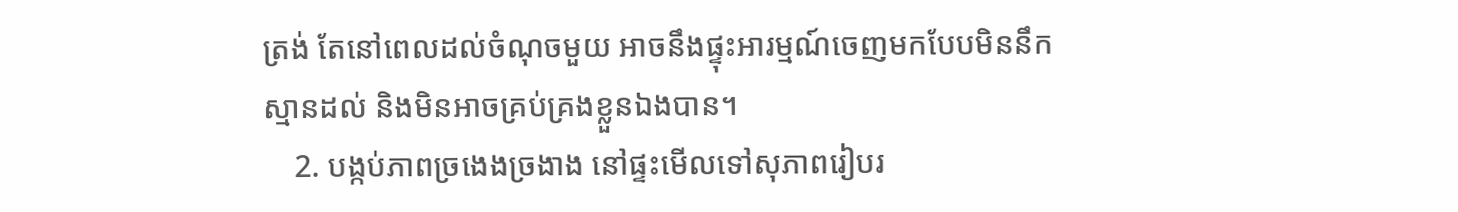ត្រង់ តែនៅពេលដល់ចំណុចមួយ អាចនឹងផ្ទុះអារម្មណ៍ចេញមកបែបមិននឹកស្មានដល់ និងមិនអាចគ្រប់គ្រងខ្លួនឯងបាន។
    2. បង្កប់ភាពច្រងេងច្រងាង នៅផ្ទះមើលទៅសុភាពរៀបរ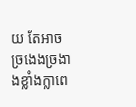យ តែអាចច្រងេងច្រងាងខ្លាំងក្លាពេ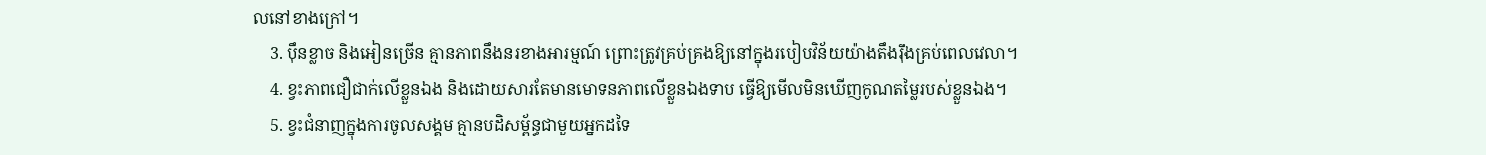លនៅខាងក្រៅ។
    3. ប៉ឹនខ្លាច និងអៀនច្រើន គ្មានភាពនឹងនរខាងអារម្មណ៍ ព្រោះត្រូវគ្រប់គ្រងឱ្យនៅក្នុងរបៀបវិន័យយ៉ាងតឹងរ៉ឹងគ្រប់ពេលវេលា។
    4. ខ្វះភាពជឿជាក់លើខ្លួនឯង និងដោយសារតែមានមោទនភាពលើខ្លួនឯងទាប ធ្វើឱ្យមើលមិនឃើញកូណតម្លៃរបស់ខ្លួនឯង។
    5. ខ្វះជំនាញក្នុងការចូលសង្គម គ្មានបដិសម្ព័ន្ធជាមួយអ្នកដទៃ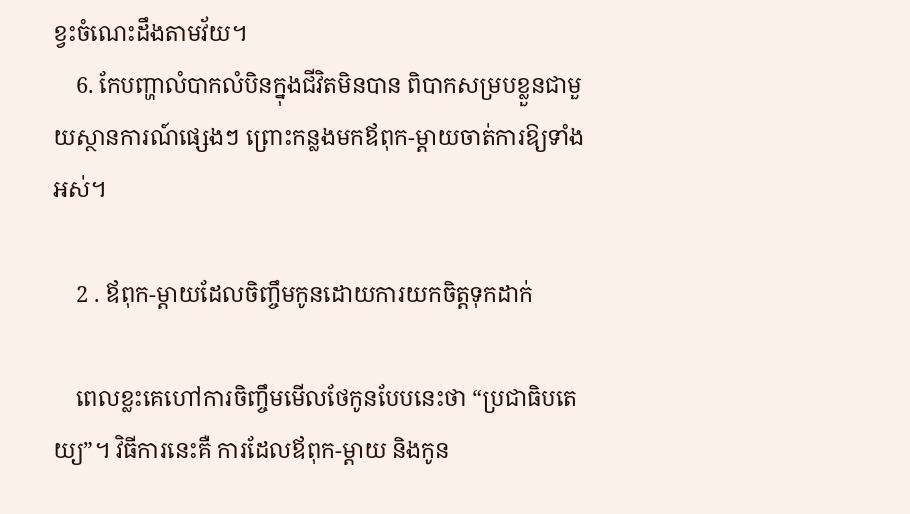ខ្វះចំណេះដឹងតាមវ័យ។
    6. កែបញ្ហាលំបាកលំបិនក្នុងជីវិតមិនបាន ពិបាកសម្របខ្លួនជាមួយស្ថានការណ៍ផ្សេងៗ ព្រោះកន្លងមកឪពុក-ម្ដាយចាត់ការឱ្យទាំងអស់។

    2 . ឪពុក-ម្ដាយដែលចិញ្ចឹមកូនដោយការយកចិត្តទុកដាក់

    ពេលខ្លះគេហៅការចិញ្ចឹមមើលថែកូនបែបនេះថា “ប្រជាធិបតេយ្យ”។ វិធីការនេះគឺ ការដែលឪពុក-ម្ដាយ និងកូន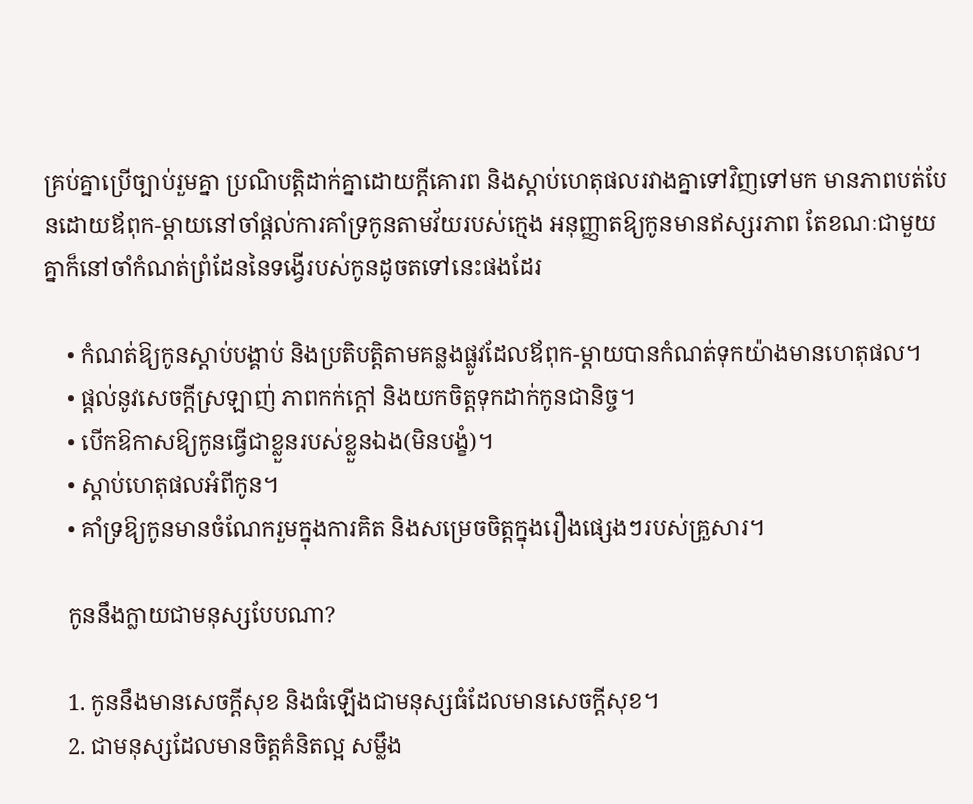គ្រប់គ្នាប្រើច្បាប់រួមគ្នា ប្រណិបត្តិដាក់គ្នាដោយក្ដីគោរព និងស្ដាប់ហេតុផលរវាងគ្នាទៅវិញទៅមក មានភាពបត់បែនដោយឪពុក-ម្ដាយនៅចាំផ្ដល់ការគាំទ្រកូនតាមវ័យរបស់ក្មេង អនុញ្ញាតឱ្យកូនមានឥស្សរភាព តែខណៈជាមួយគ្នាក៏នៅចាំកំណត់ព្រំដែននៃទង្វើរបស់កូនដូចតទៅនេះផងដែរ

    • កំណត់ឱ្យកូនស្ដាប់បង្គាប់ និងប្រតិបត្តិតាមគន្លងផ្លូវដែលឪពុក-ម្ដាយបានកំណត់ទុកយ៉ាងមានហេតុផល។
    • ផ្ដល់នូវសេចក្ដីស្រឡាញ់ ភាពកក់ក្ដៅ និងយកចិត្តទុកដាក់កូនជានិច្ច។
    • បើកឱកាសឱ្យកូនធ្វើជាខ្លួនរបស់ខ្លួនឯង(មិនបង្ខំ)។
    • ស្ដាប់ហេតុផលអំពីកូន។
    • គាំទ្រឱ្យកូនមានចំណែករួមក្នុងការគិត និងសម្រេចចិត្តក្នុងរឿងផ្សេងៗរបស់គ្រួសារ។

    កូននឹងក្លាយជាមនុស្សបែបណា?

    1. កូននឹងមានសេចក្ដីសុខ និងធំឡើងជាមនុស្សធំដែលមានសេចក្ដីសុខ។
    2. ជាមនុស្សដែលមានចិត្តគំនិតល្អ សម្លឹង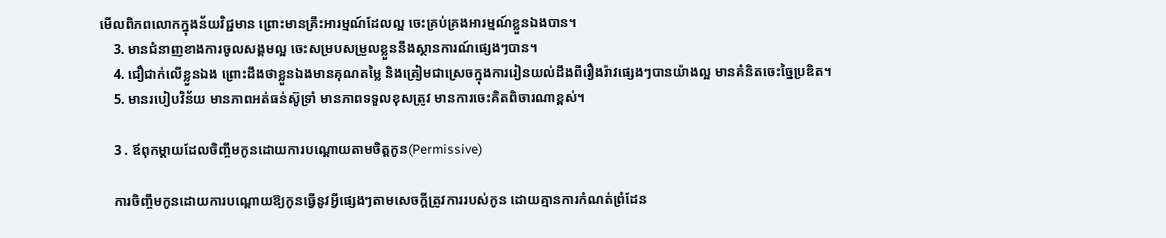មើលពិភពលោកក្នុងន័យវិជ្ជមាន ព្រោះមានគ្រឹះអារម្មណ៍ដែលល្អ ចេះគ្រប់គ្រងអារម្មណ៍ខ្លួនឯងបាន។
    3. មានជំនាញខាងការចូលសង្គមល្អ ចេះសម្របសម្រួលខ្លួននឹងស្ថានការណ៍ផ្សេងៗបាន។
    4. ជឿជាក់លើខ្លួនឯង ព្រោះដឹងថាខ្លួនឯងមានគុណតម្លៃ និងត្រៀមជាស្រេចក្នុងការរៀនយល់ដឹងពីរឿងរ៉ាវផ្សេងៗបានយ៉ាងល្អ មានគំនិតចេះច្នៃប្រឌិត។
    5. មានរបៀបវិន័យ មានភាពអត់ធន់ស៊ូទ្រាំ មានភាពទទួលខុសត្រូវ មានការចេះគិតពិចារណាខ្ពស់។

    3 . ឪពុកម្ដាយដែលចិញ្ចឹមកូនដោយការបណ្ដោយតាមចិត្តកូន(Permissive)

    ការចិញ្ចឹមកូនដោយការបណ្ដោយឱ្យកូនធ្វើនូវអ្វីផ្សេងៗតាមសេចក្ដីត្រូវការរបស់កូន ដោយគ្មានការកំណត់ព្រំដែន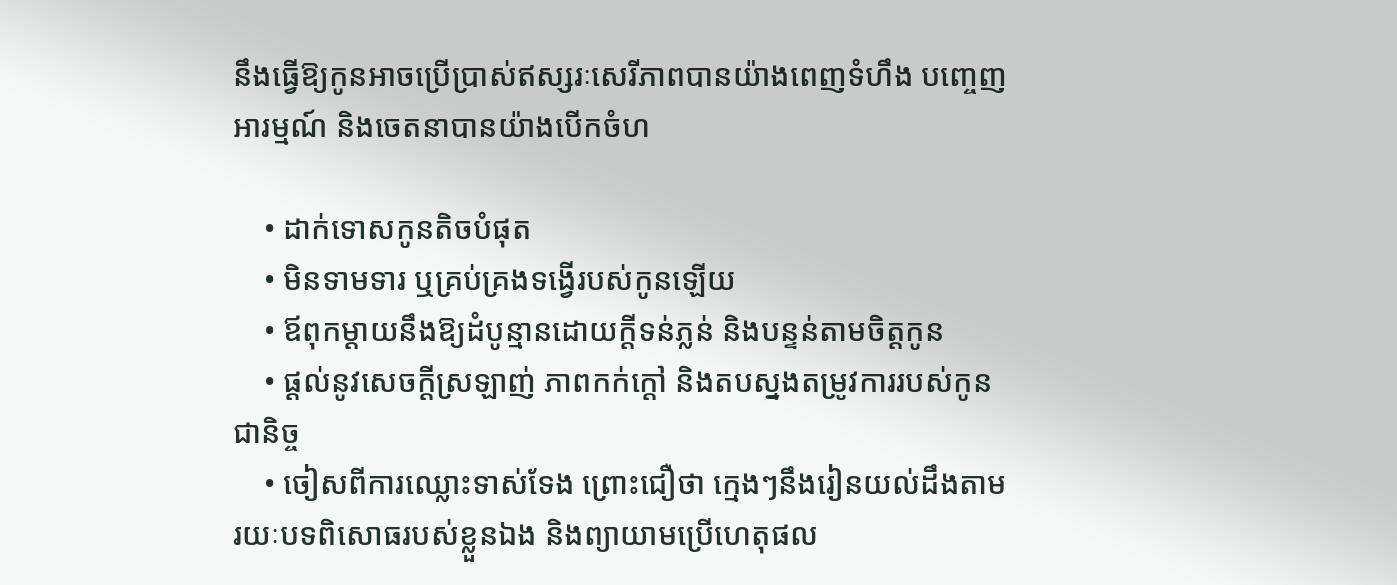នឹងធ្វើឱ្យកូនអាចប្រើប្រាស់ឥស្សរៈសេរីភាពបានយ៉ាងពេញទំហឹង បញ្ចេញអារម្មណ៍ និងចេតនាបានយ៉ាងបើកចំហ

    • ដាក់ទោសកូនតិចបំផុត
    • មិនទាមទារ ឬគ្រប់គ្រងទង្វើរបស់កូនឡើយ
    • ឪពុកម្ដាយនឹងឱ្យដំបូន្មានដោយក្ដីទន់ភ្លន់ និងបន្ទន់តាមចិត្តកូន
    • ផ្ដល់នូវសេចក្ដីស្រឡាញ់ ភាពកក់ក្ដៅ និងតបស្នងតម្រូវការរបស់កូនជានិច្ច
    • ចៀសពីការឈ្លោះទាស់ទែង ព្រោះជឿថា ក្មេងៗនឹងរៀនយល់ដឹងតាមរយៈបទពិសោធរបស់ខ្លួនឯង និងព្យាយាមប្រើហេតុផល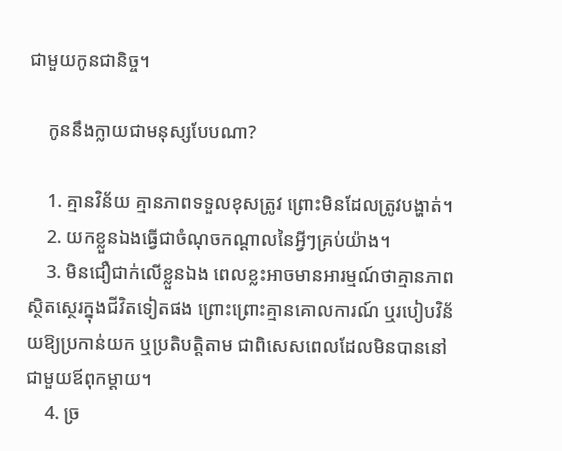ជាមួយកូនជានិច្ច។

    កូននឹងក្លាយជាមនុស្សបែបណា?

    1. គ្មានវិន័យ គ្មានភាពទទួលខុសត្រូវ ព្រោះមិនដែលត្រូវបង្ហាត់។
    2. យកខ្លួនឯងធ្វើជាចំណុចកណ្ដាលនៃអ្វីៗគ្រប់យ៉ាង។
    3. មិនជឿជាក់លើខ្លួនឯង ពេលខ្លះអាចមានអារម្មណ៍ថាគ្មានភាពស្ថិតស្ថេរក្នុងជីវិតទៀតផង ព្រោះព្រោះគ្មានគោលការណ៍ ឬរបៀបវិន័យឱ្យប្រកាន់យក ឬប្រតិបត្តិតាម ជាពិសេសពេលដែលមិនបាននៅជាមួយឪពុកម្ដាយ។
    4. ច្រ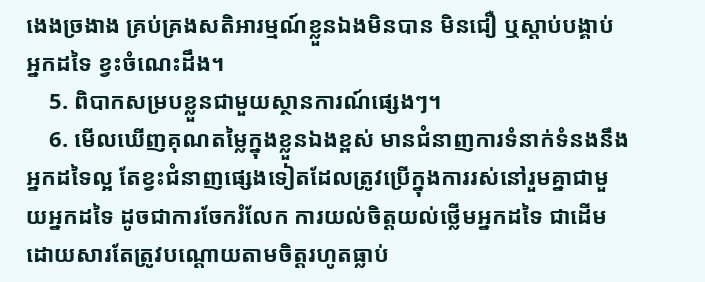ងេងច្រងាង គ្រប់គ្រងសតិអារម្មណ៍ខ្លួនឯងមិនបាន មិនជឿ ឬស្ដាប់បង្គាប់អ្នកដទៃ ខ្វះចំណេះដឹង។
    5. ពិបាកសម្របខ្លួនជាមួយស្ថានការណ៍ផ្សេងៗ។
    6. មើលឃើញគុណតម្លៃក្នុងខ្លួនឯងខ្ពស់ មានជំនាញការទំនាក់ទំនងនឹងអ្នកដទៃល្អ តែខ្វះជំនាញផ្សេងទៀតដែលត្រូវប្រើក្នុងការរស់នៅរួមគ្នាជាមួយអ្នកដទៃ ដូចជាការចែករំលែក ការយល់ចិត្តយល់ថ្លើមអ្នកដទៃ ជាដើម ដោយសារតែត្រូវបណ្ដោយតាមចិត្តរហូតធ្លាប់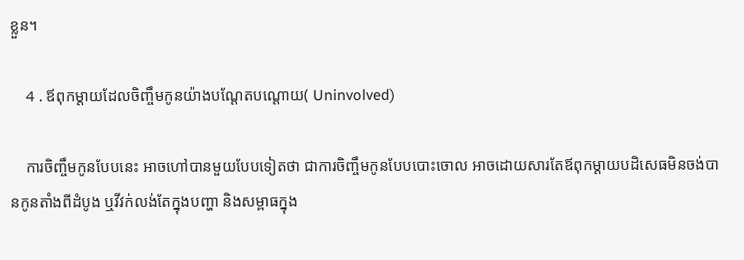ខ្លួន។

    4 . ឪពុកម្ដាយដែលចិញ្ចឹមកូនយ៉ាងបណ្ដែតបណ្ដោយ( Uninvolved)

    ការចិញ្ចឹមកូនបែបនេះ អាចហៅបានមួយបែបទៀតថា ជាការចិញ្ចឹមកូនបែបបោះចោល អាចដោយសារតែឪពុកម្ដាយបដិសេធមិនចង់បានកូនតាំងពីដំបូង ឬវីវក់លង់តែក្នុងបញ្ហា និងសម្ពាធក្នុង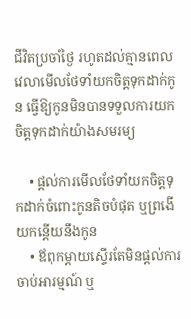ជីវិតប្រចាំថ្ងៃ រហូតដល់គ្មានពេលវេលាមើលថែទាំយកចិត្តទុកដាក់កូន ធ្វើឱ្យកូនមិនបានទទួលការយកចិត្តទុកដាក់យ៉ាងសមរម្យ

    • ផ្ដល់ការមើលថែទាំយកចិត្តទុកដាក់ចំពោះកូនតិចបំផុត ឬព្រងើយកន្តើយនឹងកូន
    • ឪពុកម្ដាយស្ទើរតែមិនផ្ដល់ការចាប់អារម្មណ៍ ឬ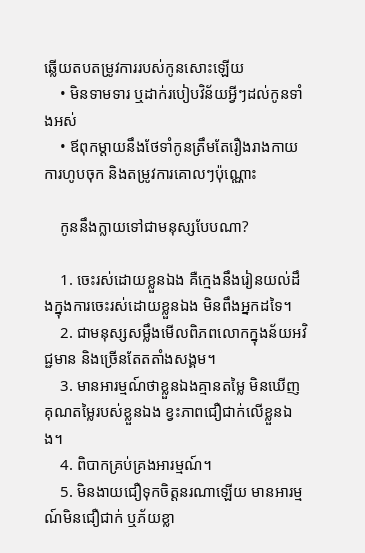ឆ្លើយតបតម្រូវការរបស់កូនសោះឡើយ
    • មិនទាមទារ ឬដាក់របៀបវិន័យអ្វីៗដល់កូនទាំងអស់
    • ឪពុកម្ដាយនឹងថែទាំកូនត្រឹមតែរឿងរាងកាយ ការហូបចុក និងតម្រូវការគោលៗប៉ុណ្ណោះ

    កូននឹងក្លាយទៅជាមនុស្សបែបណា?

    1. ចេះរស់ដោយខ្លួនឯង គឺក្មេងនឹងរៀនយល់ដឹងក្នុងការចេះរស់ដោយខ្លួនឯង មិនពឹងអ្នកដទៃ។
    2. ជាមនុស្សសម្លឹងមើលពិភពលោកក្នុងន័យអវិជ្ជមាន និងច្រើនតែតតាំងសង្គម។
    3. មានអារម្មណ៍ថាខ្លួនឯងគ្មានតម្លៃ មិនឃើញគុណតម្លៃរបស់ខ្លួនឯង ខ្វះភាពជឿជាក់លើខ្លួនឯង។
    4. ពិបាកគ្រប់គ្រងអារម្មណ៍។
    5. មិនងាយជឿទុកចិត្តនរណាឡើយ មានអារម្មណ៍មិនជឿជាក់ ឬភ័យខ្លា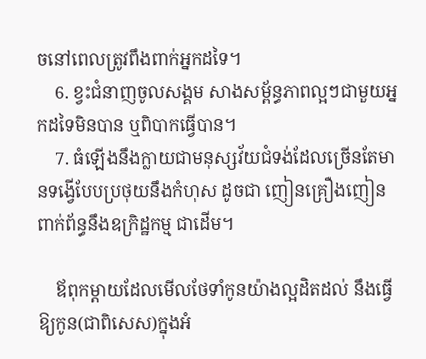ចនៅពេលត្រូវពឹងពាក់អ្នកដទៃ។
    6. ខ្វះជំនាញចូលសង្គម សាងសម្ព័ន្ធភាពល្អៗជាមួយអ្នកដទៃមិនបាន ឬពិបាកធ្វើបាន។
    7. ធំឡើងនឹងក្លាយជាមនុស្សវ័យជំទង់ដែលច្រើនតែមានទង្វើបែបប្រថុយនឹងកំហុស ដូចជា ញៀនគ្រឿងញៀន ពាក់ព័ន្ធនឹងឧក្រិដ្ឋកម្ម ជាដើម។

    ឪពុកម្ដាយដែលមើលថែទាំកូនយ៉ាងល្អដិតដល់ នឹងធ្វើឱ្យកូន(ជាពិសេស)ក្នុងអំ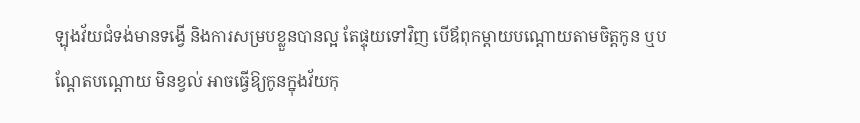ឡុងវ័យជំទង់មានទង្វើ និងការសម្របខ្លួនបានល្អ តែផ្ទុយទៅវិញ បើឪពុកម្ដាយបណ្ដោយតាមចិត្តកូន ឬបណ្ដែតបណ្ដោយ មិនខ្វល់ អាចធ្វើឱ្យកូនក្នុងវ័យកុ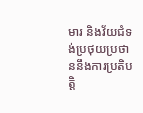មារ និងវ័យជំទង់ប្រថុយប្រថាននឹងការប្រតិបត្តិ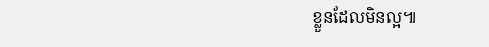ខ្លួនដែលមិនល្អ៕